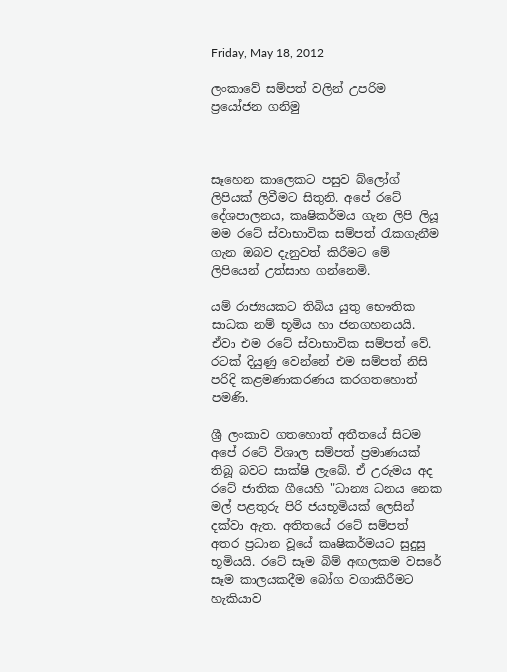Friday, May 18, 2012

ලංකාවේ සම්පත් වලින් උපරිම ප්‍රයෝජන ගනිමු



සෑහෙන කාලෙකට පසුව බ්ලෝග් ලිපියක් ලිවීමට සිතුනි. අපේ රටේ දේශපාලනය, කෘෂිකර්මය ගැන ලිපි ලියූ මම රටේ ස්වාභාවික සම්පත් රැකගැනීම ගැන ඔබව දැනුවත් කිරීමට මේ ලිපියෙන් උත්සාහ ගන්නෙමි.

යම් රාජ්‍යයකට තිබිය යුතු භෞතික සාධක නම් භූමිය හා ජනගහනයයි. ඒවා එම රටේ ස්වාභාවික සම්පත් වේ. රටක් දියුණු වෙන්නේ එම සම්පත් නිසි පරිදි කළමණාකරණය කරගතහොත් පමණි.

ශ්‍රී ලංකාව ගතහොත් අතීතයේ සිටම අපේ රටේ විශාල සම්පත් ප්‍රමාණයක් තිබූ බවට සාක්ෂි ලැබේ. ඒ උරුමය අද රටේ ජාතික ගීයෙහි "ධාන්‍ය ධනය නෙක මල් පළතුරු පිරි ජයභූමියක් ලෙසින් දක්වා ඇත. අතිතයේ රටේ සම්පත් අතර ප්‍රධාන වූයේ කෘෂිකර්මයට සුදුසු භූමියයි. රටේ සෑම බිම් අඟලකම වසරේ සෑම කාලයකදීම බෝග වගාකිරීමට හැකියාව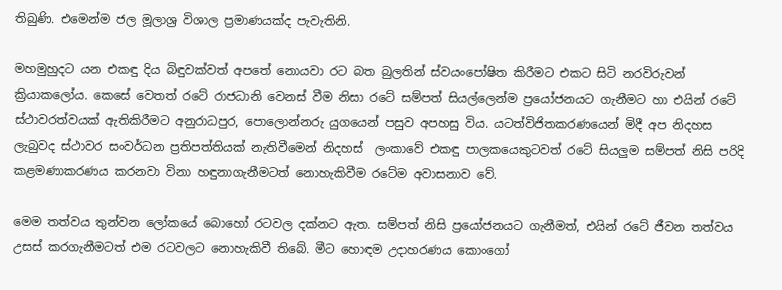තිබුණි. එමෙන්ම ජල මූලාශ්‍ර විශාල ප්‍රමාණයක්ද පැවැතිනි.

මහමුහුදට යන එකඳු දිය බිඳුවක්වත් අපතේ නොයවා රට බත බුලතින් ස්වයංපෝෂිත කිරීමට එකට සිටි නරවිරුවන් ක්‍රියාකලෝය. කෙසේ වෙතත් රටේ රාජධානි වෙනස් වීම නිසා රටේ සම්පත් සියල්ලෙන්ම ප්‍රයෝජනයට ගැනීමට හා එයින් රටේ ස්ථාවරත්වයක් ඇතිකිරීමට අනුරාධපුර, පොලොන්නරු යුගයෙන් පසුව අපහසු විය. යටත්විජිතකරණයෙන් මිදී අප නිදහස ලැබුවද ස්ථාවර සංවර්ධන ප්‍රතිපත්තියක් නැතිවීමෙන් නිදහස්  ලංකාවේ එකඳු පාලකයෙකුටවත් රටේ සියලුම සම්පත් නිසි පරිදි කළමණාකරණය කරනවා විනා හඳුනාගැනීමටත් නොහැකිවීම රටේම අවාසනාව වේ.

මෙම තත්වය තුන්වන ලෝකයේ බොහෝ රටවල දක්නට ඇත. සම්පත් නිසි ප්‍රයෝජනයට ගැනීමත්, එයින් රටේ ජීවන තත්වය උසස් කරගැනීමටත් එම රටවලට නොහැකිවී තිබේ. මීට හොඳම උදාහරණය කොංගෝ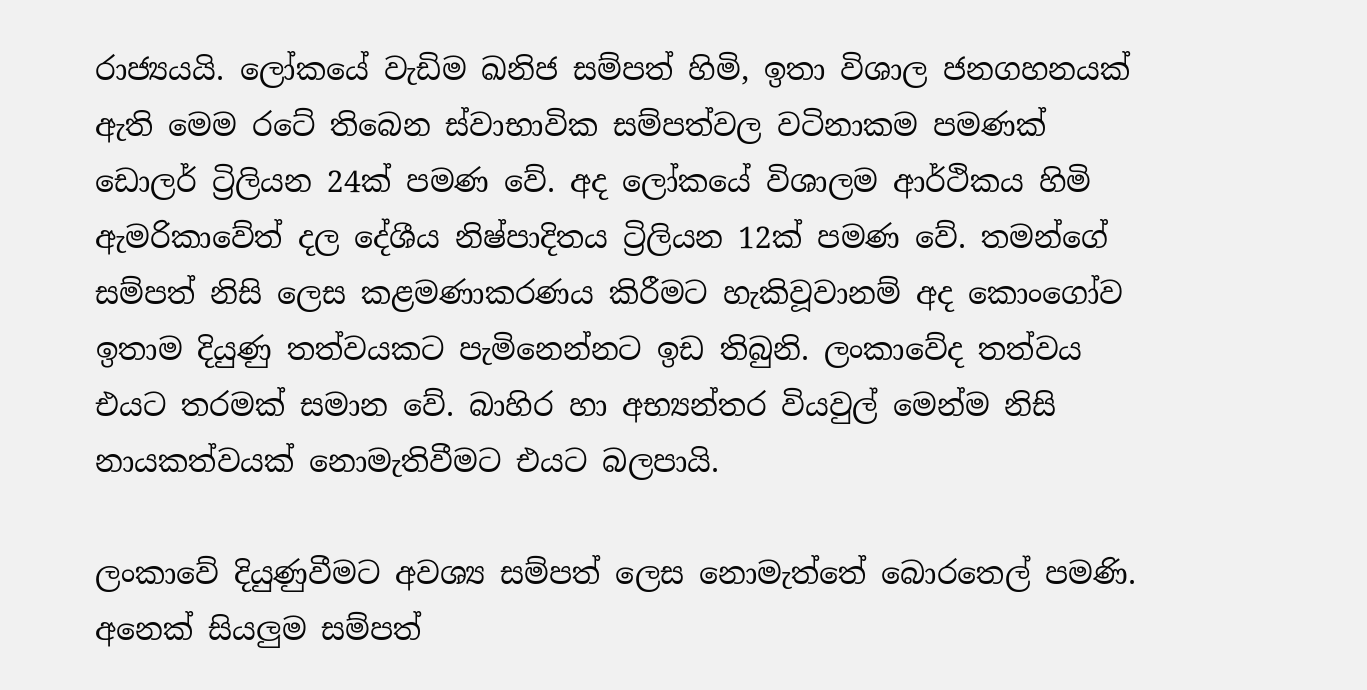රාජ්‍යයයි. ලෝකයේ වැඩිම ඛනිජ සම්පත් හිමි, ඉතා විශාල ජනගහනයක් ඇති මෙම රටේ තිබෙන ස්වාභාවික සම්පත්වල වටිනාකම පමණක් ඩොලර් ට්‍රිලියන 24ක් පමණ වේ. අද ලෝකයේ විශාලම ආර්ථිකය හිමි ඇමරිකාවේත් දල දේශීය නිෂ්පාදිතය ට්‍රිලියන 12ක් පමණ වේ. තමන්ගේ සම්පත් නිසි ලෙස කළමණාකරණය කිරීමට හැකිවූවානම් අද කොංගෝව ඉතාම දියුණු තත්වයකට පැමිනෙන්නට ඉඩ තිබුනි. ලංකාවේද තත්වය එයට තරමක් සමාන වේ. බාහිර හා අභ්‍යන්තර වියවුල් මෙන්ම නිසි නායකත්වයක් නොමැතිවීමට එයට බලපායි.

ලංකාවේ දියුණුවීමට අවශ්‍ය සම්පත් ලෙස නොමැත්තේ බොරතෙල් පමණි. අනෙක් සියලුම සම්පත්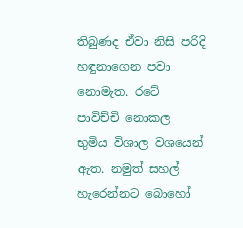තිබුණද ඒවා නිසි පරිදි හඳුනාගෙන පවා නොමැත. රටේ පාවිච්චි නොකල භුමිය විශාල වශයෙන් ඇත. නමුත් සහල් හැරෙන්නට බොහෝ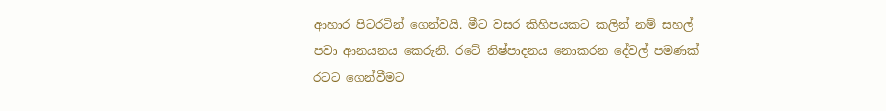ආහාර පිටරටින් ගෙන්වයි. මීට වසර කිහිපයකට කලින් නම් සහල් පවා ආනයනය කෙරුනි. රටේ නිෂ්පාදනය නොකරන දේවල් පමණක් රටට ගෙන්වීමට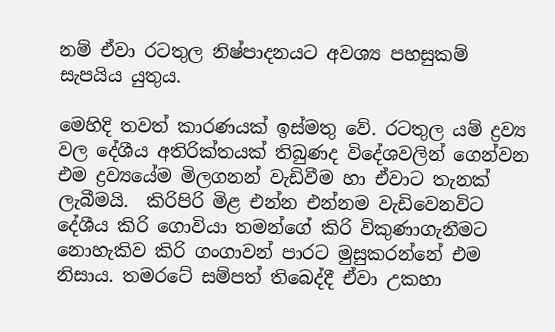නම් ඒවා රටතුල නිෂ්පාදනයට අවශ්‍ය පහසුකම් සැපයිය යුතුය.

මෙහිදි තවත් කාරණයක් ඉස්මතු වේ. රටතුල යම් ද්‍රව්‍ය වල දේශීය අතිරික්තයක් තිබුණද විදේශවලින් ගෙන්වන එම ද්‍රව්‍යයේම මිලගනන් වැඩිවීම හා ඒවාට තැනක් ලැබීමයි.  කිරිපිරි මිළ එන්න එන්නම වැඩිවෙනවිට දේශීය කිරි ගොවියා තමන්ගේ කිරි විකුණාගැනීමට නොහැකිව කිරි ගංගාවන් පාරට මුසුකරන්නේ එම නිසාය. තමරටේ සම්පත් තිබෙද්දී ඒවා උකහා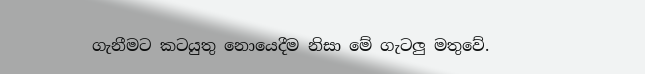ගැනීමට කටයුතු නොයෙදීම නිසා මේ ගැටලු මතුවේ.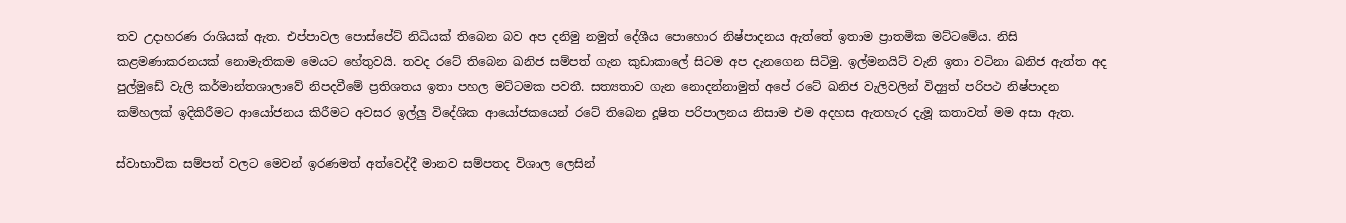තව උදාහරණ රාශියක් ඇත. එප්පාවල පොස්පේට් නිධියක් තිබෙන බව අප දනිමු නමුත් දේශීය පොහොර නිෂ්පාදනය ඇත්තේ ඉතාම ප්‍රාතමික මට්ටමේය. නිසි කළමණාකරනයක් නොමැතිකම මෙයට හේතුවයි. තවද රටේ තිබෙන ඛනිජ සම්පත් ගැන කුඩාකාලේ සිටම අප දැනගෙන සිටිමු. ඉල්මනයිට් වැනි ඉතා වටිනා ඛනිජ ඇත්ත අද පුල්මුඩේ වැලි කර්මාන්තශාලාවේ නිපදවීමේ ප්‍රතිශතය ඉතා පහල මට්ටමක පවතී. සත්‍යතාව ගැන නොදන්නාමුත් අපේ රටේ ඛනිජ වැලිවලින් විද්‍යුත් පරිපථ නිෂ්පාදන කම්හලක් ඉදිකිරීමට ආයෝජනය කිරීමට අවසර ඉල්ලු විදේශික ආයෝජකයෙන් රටේ තිබෙන දූෂිත පරිපාලනය නිසාම එම අදහස ඇතහැර දැමූ කතාවත් මම අසා ඇත.

ස්වාභාවික සම්පත් වලට මෙවන් ඉරණමත් අත්වෙද්දී මානව සම්පතද විශාල ලෙසින්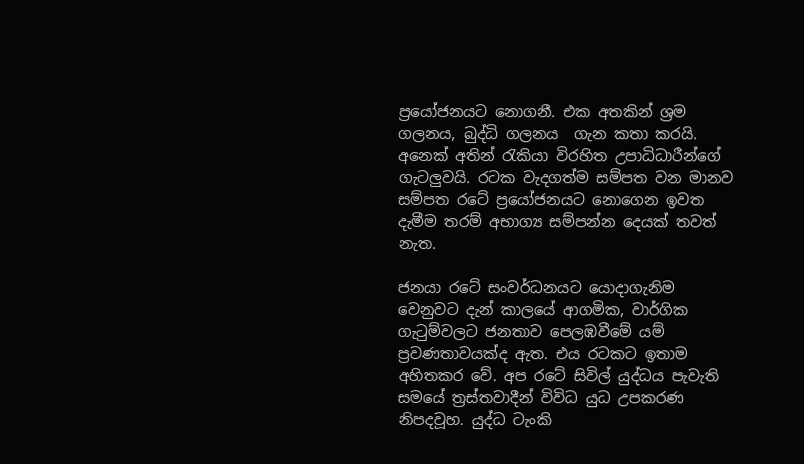ප්‍රයෝජනයට නොගනී. එක අතකින් ශ්‍රම ගලනය, බුද්ධි ගලනය  ගැන කතා කරයි. අනෙක් අතින් රැකියා විරහිත උපාධිධාරීන්ගේ ගැටලුවයි. රටක වැදගත්ම සම්පත වන මානව සම්පත රටේ ප්‍රයෝජනයට නොගෙන ඉවත දැමීම තරම් අභාග්‍ය සම්පන්න දෙයක් තවත් නැත.

ජනයා රටේ සංවර්ධනයට යොදාගැනිම වෙනුවට දැන් කාලයේ ආගමික, වාර්ගික ගැටුම්වලට ජනතාව පෙලඹවීමේ යම් ප්‍රවණතාවයක්ද ඇත. එය රටකට ඉතාම අහිතකර වේ. අප රටේ සිවිල් යුද්ධය පැවැති සමයේ ත්‍රස්තවාදීන් විවිධ යුධ උපකරණ නිපදවූහ. යුද්ධ ටැංකි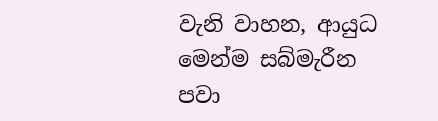වැනි වාහන, ආයුධ මෙන්ම සබ්මැරීන පවා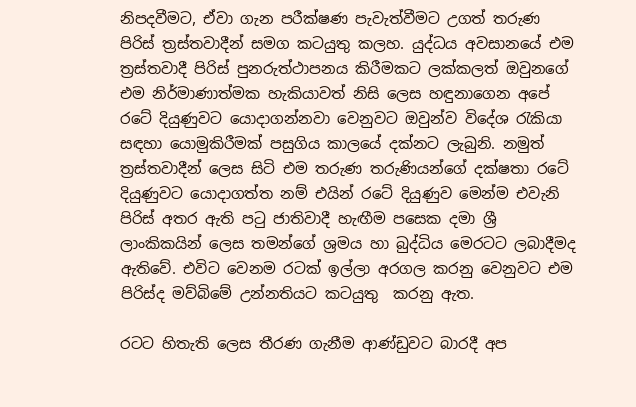නිපදවීමට, ඒවා ගැන පරීක්ෂණ පැවැත්වීමට උගත් තරුණ පිරිස් ත්‍රස්තවාදීන් සමග කටයුතු කලහ. යුද්ධය අවසානයේ එම ත්‍රස්තවාදී පිරිස් පුනරුත්ථාපනය කිරීමකට ලක්කලත් ඔවුනගේ එම නිර්මාණාත්මක හැකියාවත් නිසි ලෙස හඳුනාගෙන අපේ රටේ දියුණුවට යොදාගන්නවා වෙනුවට ඔවුන්ව විදේශ රැකියා සඳහා යොමුකිරීමක් පසුගිය කාලයේ දක්නට ලැබුනි. නමුත් ත්‍රස්තවාදීන් ලෙස සිටි එම තරුණ තරුණියන්ගේ දක්ෂතා රටේ දියුණුවට යොදාගත්ත නම් එයින් රටේ දියුණුව මෙන්ම එවැනි පිරිස් අතර ඇති පටු ජාතිවාදී හැඟීම පසෙක දමා ශ්‍රී ලාංකිකයින් ලෙස තමන්ගේ ශ්‍රමය හා බුද්ධිය මෙරටට ලබාදීමද ඇතිවේ. එවිට වෙනම රටක් ඉල්ලා අරගල කරනු වෙනුවට එම පිරිස්ද මව්බිමේ උන්නතියට කටයුතු  කරනු ඇත.

රටට හිතැති ලෙස තීරණ ගැනීම ආණ්ඩුවට බාරදී අප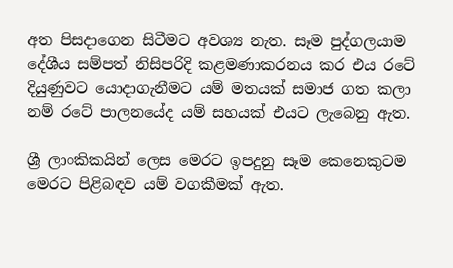අත පිසදාගෙන සිටීමට අවශ්‍ය නැත. සෑම පුද්ගලයාම දේශීය සම්පත් නිසිපරිදි කළමණාකරනය කර එය රටේ දියුණුවට යොදාගැනීමට යම් මතයක් සමාජ ගත කලා නම් රටේ පාලනයේද යම් සහයක් එයට ලැබෙනු ඇත.

ශ්‍රී ලාංකිකයින් ලෙස මෙරට ඉපදුනු සෑම කෙනෙකුටම මෙරට පිළිබඳව යම් වගකීමක් ඇත.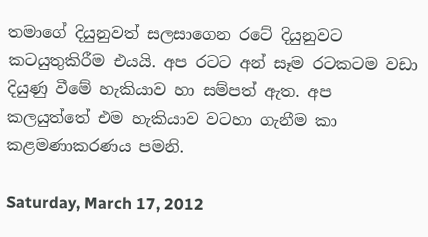තමාගේ දියුනුවත් සලසාගෙන රටේ දියුනුවට කටයුතුකිරීම එයයි. අප රටට අන් සෑම රටකටම වඩා දියුණු වීමේ හැකියාව හා සම්පත් ඇත. අප කලයුත්තේ එම හැකියාව වටහා ගැනීම කා කළමණාකරණය පමනි.

Saturday, March 17, 2012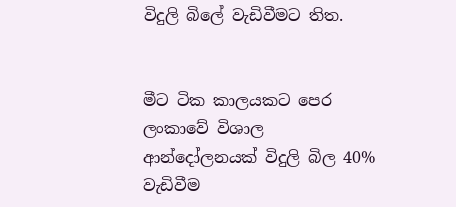විදුලි බිලේ වැඩිවීමට තිත.


මීට ටික කාලයකට පෙර ලංකාවේ විශාල ආන්දෝලනයක් විදුලි බිල 40% වැඩිවීම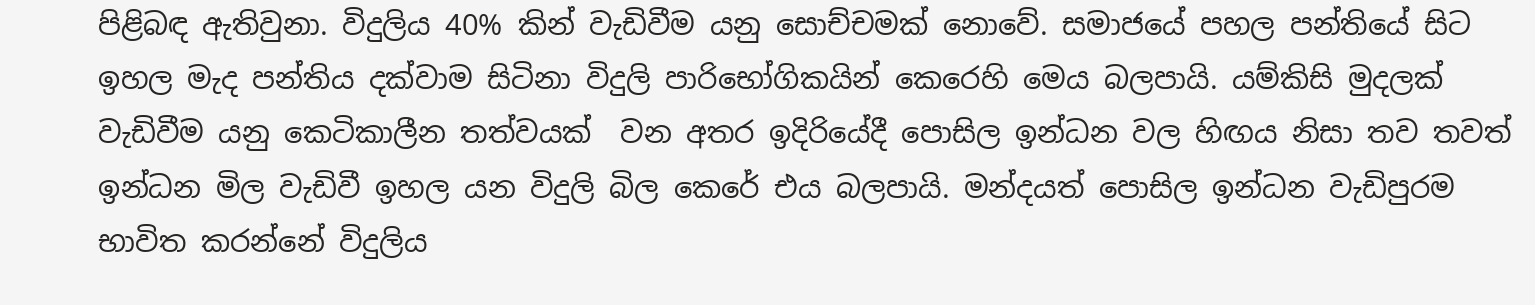පිළිබඳ ඇතිවුනා. විදුලිය 40% කින් වැඩිවීම යනු සොච්චමක් නොවේ. සමාජයේ පහල පන්තියේ සිට ඉහල මැද පන්තිය දක්වාම සිටිනා විදුලි පාරිභෝගිකයින් කෙරෙහි මෙය බලපායි. යම්කිසි මුදලක් වැඩිවීම යනු කෙටිකාලීන තත්වයක්  වන අතර ඉදිරියේදී පොසිල ඉන්ධන වල හිඟය නිසා තව තවත් ඉන්ධන මිල වැඩිවී ඉහල යන විදුලි බිල කෙරේ එය බලපායි. මන්දයත් පොසිල ඉන්ධන වැඩිපුරම භාවිත කරන්නේ විදුලිය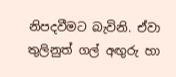නිපදවීමට බැවිනි. ඒවා තුලිනුත් ගල් අඟුරු හා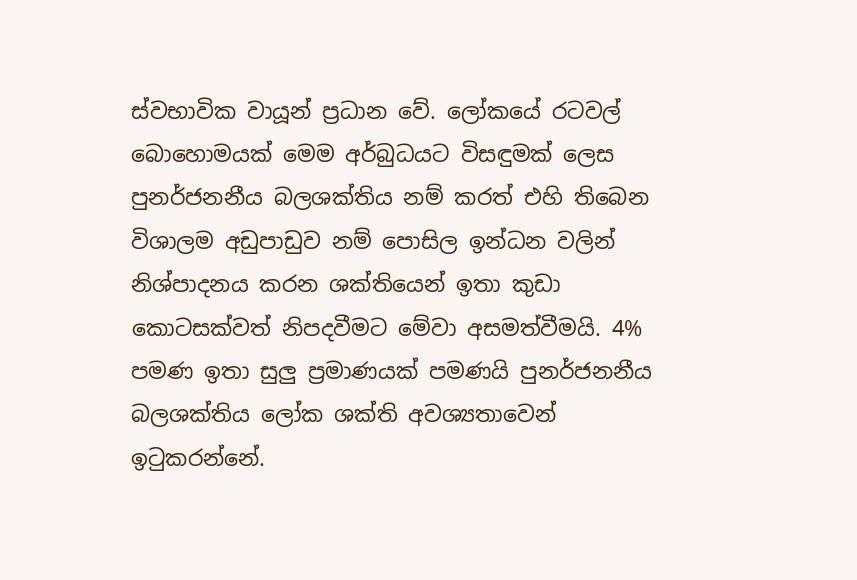ස්වභාවික වායූන් ප්‍රධාන වේ. ලෝකයේ රටවල් බොහොමයක් මෙම අර්බුධයට විසඳුමක් ලෙස පුනර්ජනනීය බලශක්තිය නම් කරත් එහි තිබෙන විශාලම අඩුපාඩුව නම් පොසිල ඉන්ධන වලින් නිශ්පාදනය කරන ශක්තියෙන් ඉතා කුඩා කොටසක්වත් නිපදවීමට මේවා අසමත්වීමයි. 4% පමණ ඉතා සුලු ප්‍රමාණයක් පමණයි පුනර්ජනනීය බලශක්තිය ලෝක ශක්ති අවශ්‍යතාවෙන් ඉටුකරන්නේ.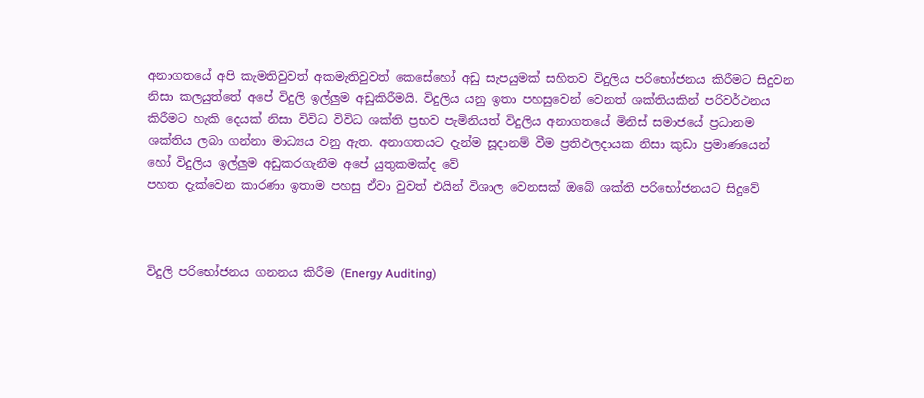අනාගතයේ අපි කැමතිවුවත් අකමැතිවුවත් කෙසේහෝ අඩු සැපයුමක් සහිතව විදුලිය පරිභෝජනය කිරීමට සිදුවන නිසා කලයුත්තේ අපේ විදුලි ඉල්ලුම අඩුකිරීමයි. විදුලිය යනු ඉතා පහසුවෙන් වෙනත් ශක්තියකින් පරිවර්ථනය කිරීමට හැකි දෙයක් නිසා විවිධ විවිධ ශක්ති ප්‍රභව පැමිනියත් විදුලිය අනාගතයේ මිනිස් සමාජයේ ප්‍රධානම ශක්තිය ලබා ගන්නා මාධ්‍යය වනු ඇත. අනාගතයට දැන්ම සූදානම් වීම ප්‍රතිඵලදායක නිසා කුඩා ප්‍රමාණයෙන් හෝ විදුලිය ඉල්ලුම අඩුකරගැනීම අපේ යුතුකමක්ද වේ
පහත දැක්වෙන කාරණා ඉතාම පහසු ඒවා වුවත් එයින් විශාල වෙනසක් ඔබේ ශක්ති පරිභෝජනයට සිදුවේ



විදුලි පරිභෝජනය ගනනය කිරීම (Energy Auditing)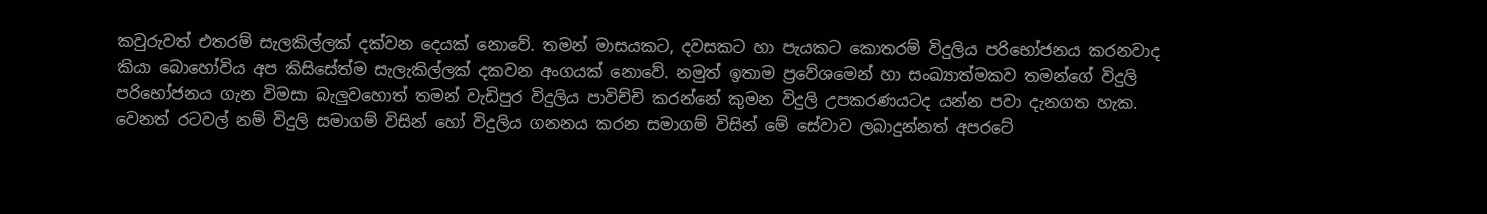කවුරුවත් එතරම් සැලකිල්ලක් දක්වන දෙයක් නොවේ. තමන් මාසයකට, දවසකට හා පැයකට කොතරම් විදුලිය පරිභෝජනය කරනවාද කියා බොහෝවිය අප කිසිසේත්ම සැලැකිල්ලක් දකවන අංගයක් නොවේ. නමුත් ඉතාම ප්‍රවේශමෙන් හා සංඛ්‍යාත්මකව තමන්ගේ විදුලි පරිභෝජනය ගැන විමසා බැලුවහොත් තමන් වැඩිපුර විදුලිය පාවිච්චි කරන්නේ කුමන විදුලි උපකරණයටද යන්න පවා දැනගත හැක. වෙනත් රටවල් නම් විදුලි සමාගම් විසින් හෝ විදුලිය ගනනය කරන සමාගම් විසින් මේ සේවාව ලබාදුන්නත් අපරටේ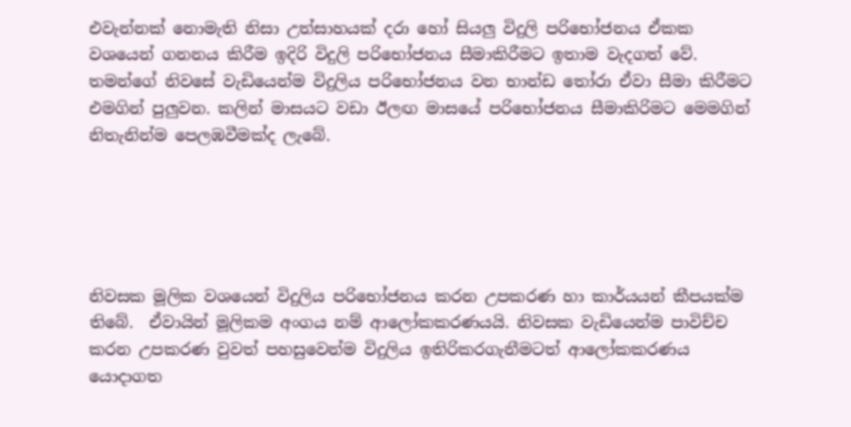එවැන්නක් නොමැති නිසා උත්සාහයක් දරා හෝ සියලු විදුලි පරිභෝජනය ඒකක වශයෙන් ගනනය කිරීම ඉදිරි විදුලි පරිභෝජනය සීමාකිරීමට ඉතාම වැදගත් වේ. තමන්ගේ නිවසේ වැඩියෙන්ම විදුලිය පරිභෝජනය වන භාන්ඩ තෝරා ඒවා සීමා කිරීමට එමගින් පුලුවන. කලින් මාසයට වඩා ඊලඟ මාසයේ පරිභෝජනය සීමාකිරිමට මෙමගින් නිතැනින්ම පෙලඹවීමක්ද ලැබේ.





නිවසක මූලික වශයෙන් විදුලිය පරිභෝජනය කරන උපකරණ හා කාර්යයන් කීපයක්ම තිබේ.  ඒවායින් මූලිකම අංගය නම් ආලෝකකරණයයි. නිවසක වැඩියෙන්ම පාවිච්ච කරන උපකරණ වුවත් පහසුවෙන්ම විදුලිය ඉතිරිකරගැනීමටත් ආලෝකකරණය යොදාගත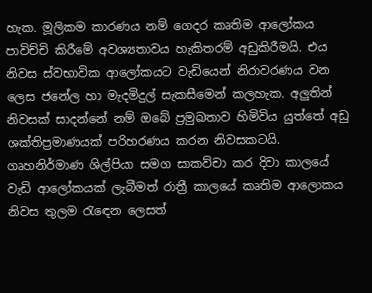හැක. මූලිකම කාරණය නම් ගෙදර කෘතිම ආලෝකය පාවිච්චි කිරීමේ අවශ්‍යතාවය හැකිතරම් අඩුකිරීමයි. එය නිවස ස්වභාවික ආලෝකයට වැඩියෙන් නිරාවරණය වන ලෙස ජනේල හා මැදමිදුල් සැකසීමෙන් කලහැක. අලුතින් නිවසක් සාදන්නේ නම් ඔබේ ප්‍රමුඛතාව හිමිවිය යුත්තේ අඩු ශක්තිප්‍රමාණයක් පරිහරණය කරන නිවසකටයි. ගෘහනිර්මාණ ශිල්පියා සමග සාකව්චා කර දිවා කාලයේ වැඩි ආලෝකයක් ලැබීමත් රාත්‍රී කාලයේ කෘතිම ආලොකය නිවස තුලම රැඳෙන ලෙසත්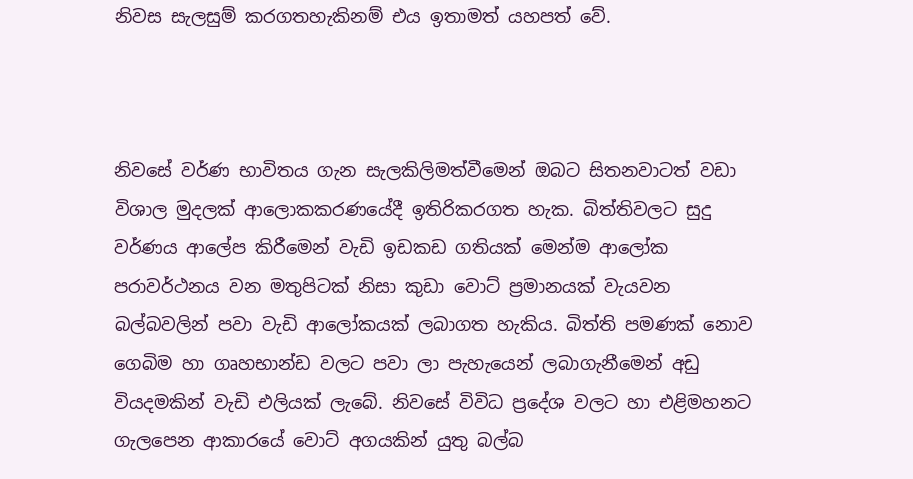නිවස සැලසුම් කරගතහැකිනම් එය ඉතාමත් යහපත් වේ.



නිවසේ වර්ණ භාවිතය ගැන සැලකිලිමත්වීමෙන් ඔබට සිතනවාටත් වඩා විශාල මුදලක් ආලොකකරණයේදී ඉතිරිකරගත හැක. බිත්තිවලට සුදු වර්ණය ආලේප කිරීමෙන් වැඩි ඉඩකඩ ගතියක් මෙන්ම ආලෝක පරාවර්ථනය වන මතුපිටක් නිසා කුඩා වොට් ප්‍රමානයක් වැයවන බල්බවලින් පවා වැඩි ආලෝකයක් ලබාගත හැකිය. බිත්ති පමණක් නොව ගෙබිම හා ගෘහභාන්ඩ වලට පවා ලා පැහැයෙන් ලබාගැනීමෙන් අඩු වියදමකින් වැඩි එලියක් ලැබේ. නිවසේ විවිධ ප්‍රදේශ වලට හා එළිමහනට ගැලපෙන ආකාරයේ වොට් අගයකින් යුතු බල්බ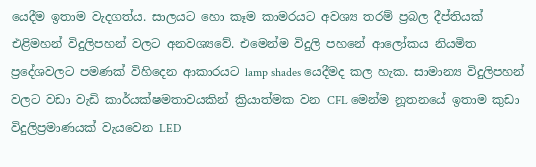යෙදීම ඉතාම වැදගත්ය. සාලයට හො කෑම කාමරයට අවශ්‍ය තරම් ප්‍රබල දීප්තියක් එළිමහන් විදුලිපහන් වලට අනවශ්‍යවේ. එමෙන්ම විදුලි පහනේ ආලෝකය නියමිත ප්‍රදේශවලට පමණක් විහිදෙන ආකාරයට lamp shades යෙදීමද කල හැක. සාමාන්‍ය විදුලිපහන් වලට වඩා වැඩි කාර්යක්ෂමතාවයකින් ක්‍රියාත්මක වන CFL මෙන්ම නූතනයේ ඉතාම කුඩා විදුලිප්‍රමාණයක් වැයවෙන LED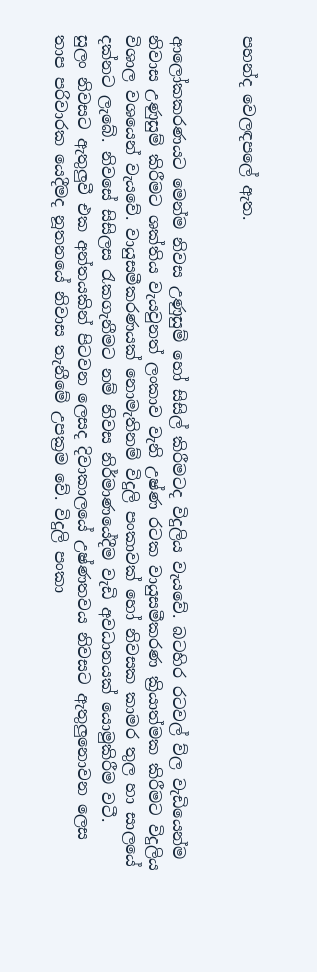පහන්ද වෙලඳපලේ ඇත.


ආලෝකකරණයට මෙන්ම නිවස උණුසුම් හෝ සිසිල් කිරීමටද විදුලිය වැයවේ. බටහිර රටවල් ව්ල වැඩියෙන්ම නිවාස උණුසුම් කිරීමට ශක්තිය වැයවුනත් ලංකාව වැනි උෂ්ණ රටක වායුසමීකරණ ක්‍රියාත්මක කිරීමට විදුලිය විශාල වශයෙන් වැයවේ. වායුසමීකරණයක් නොමැතිනම් විදුලි පංකාවක් හෝ නිවසක කාමර තුල හා සාලයේ දක්නට ලැබේ. නිවසේ සිසිලස රැකගැනීමට නම් නිවස නිර්මාණයේදීම වැඩි අවධානයක් යොමුකිරීම වටී.
සුලං නිවසට ඇතුලුවී එක අන්තයකින් පිටවන ලෙසද දිවාකාලයේ උෂ්ණතවය නිවසට ඇතුලුනොවන ලෙස තාප පරිවාරක යෙදීමද නූතනයේ නිවාස තැනීමේ උපක්‍රම වේ. විදුලි පංකා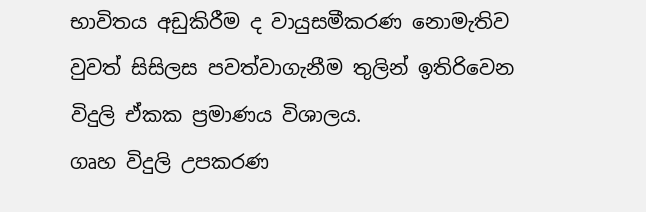භාවිතය අඩුකිරීම ද වායුසමීකරණ නොමැතිව වුවත් සිසිලස පවත්වාගැනීම තුලින් ඉතිරිවෙන විදුලි ඒකක ප්‍රමාණය විශාලය.
ගෘහ විදුලි උපකරණ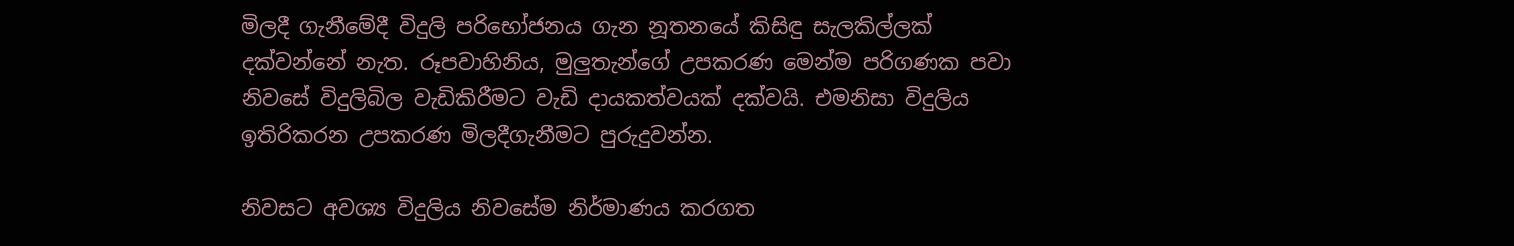මිලදී ගැනීමේදී විදුලි පරිභෝජනය ගැන නූතනයේ කිසිඳු සැලකිල්ලක් දක්වන්නේ නැත. රූපවාහිනිය, මුලුතැන්ගේ උපකරණ මෙන්ම පරිගණක පවා නිවසේ විදුලිබිල වැඩිකිරීමට වැඩි දායකත්වයක් දක්වයි. එමනිසා විදුලිය ඉතිරිකරන උපකරණ මිලදීගැනීමට පුරුදුවන්න.

නිවසට අවශ්‍ය විදුලිය නිවසේම නිර්මාණය කරගත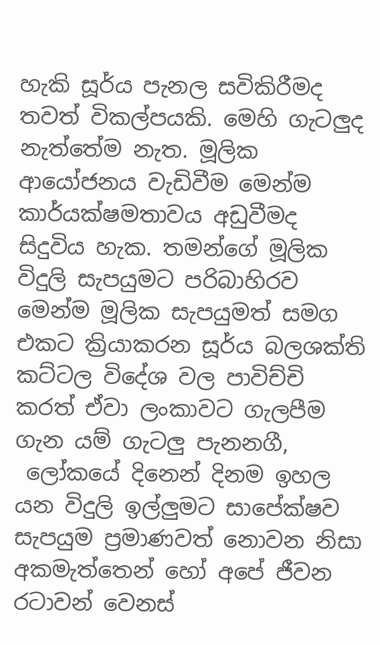හැකි සූර්ය පැනල සවිකිරීමද තවත් විකල්පයකි. මෙහි ගැටලුද නැත්තේම නැත. මූලික ආයෝජනය වැඩිවීම මෙන්ම කාර්යක්ෂමතාවය අඩුවීමද සිදුවිය හැක. තමන්ගේ මූලික විදුලි සැපයුමට පරිබාහිරව මෙන්ම මූලික සැපයුමත් සමග එකට ක්‍රියාකරන සූර්ය බලශක්ති කට්ටල විදේශ වල පාවිච්චි කරත් ඒවා ලංකාවට ගැලපීම ගැන යම් ගැටලු පැනනගී,
 ලෝකයේ දිනෙන් දිනම ඉහල යන විදුලි ඉල්ලුමට සාපේක්ෂව සැපයුම ප්‍රමාණවත් නොවන නිසා අකමැත්තෙන් හෝ අපේ ජීවන රටාවන් වෙනස්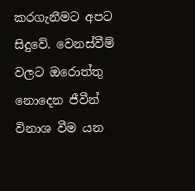කරගැනීමට අපට සිදුවේ. වෙනස්වීම් වලට ඔරොත්තු නොදෙන ජීවීන් විනාශ වීම යන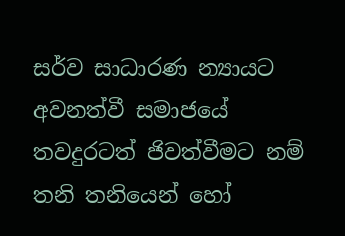සර්ව සාධාරණ න්‍යායට අවනත්වී සමාජයේ තවදුරටත් ජිවත්වීමට නම් තනි තනියෙන් හෝ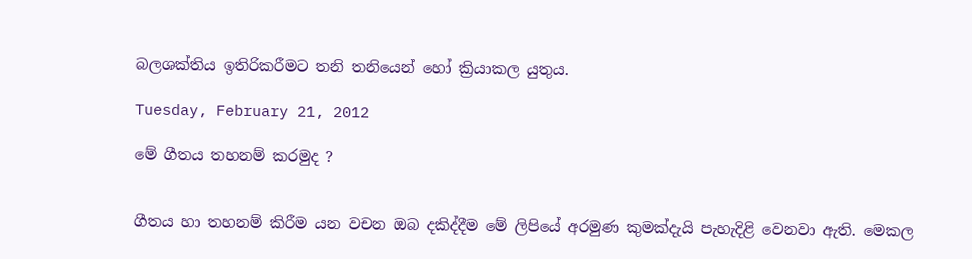බලශක්තිය ඉතිරිකරීමට තනි තනියෙන් හෝ ක්‍රියාකල යුතුය.

Tuesday, February 21, 2012

මේ ගීතය තහනම් කරමුද ?


ගීතය හා තහනම් කිරීම යන වචන ඔබ දකිද්දීම මේ ලිපියේ අරමුණ කුමක්දැයි පැහැදිළි වෙනවා ඇති. මෙකල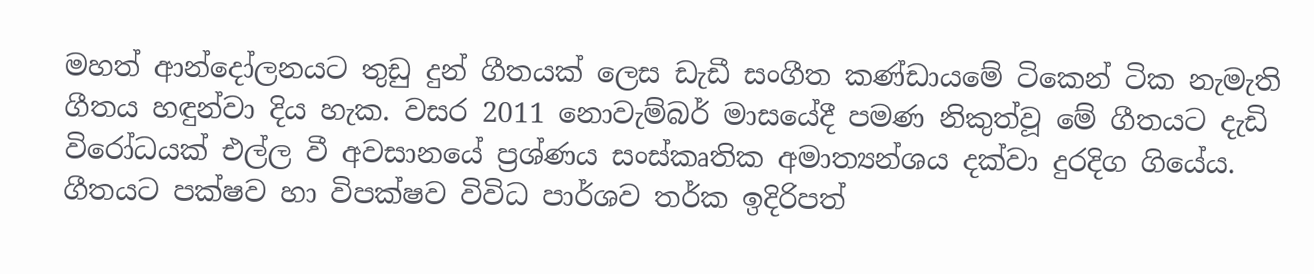මහත් ආන්දෝලනයට තුඩු දුන් ගීතයක් ලෙස ඩැඩී සංගීත කණ්ඩායමේ ටිකෙන් ටික නැමැති ගීතය හඳුන්වා දිය හැක. වසර 2011 නොවැම්බර් මාසයේදී පමණ නිකුත්වූ මේ ගීතයට දැඩි විරෝධයක් එල්ල වී අවසානයේ ප්‍රශ්ණය සංස්කෘතික අමාත්‍යන්ශය දක්වා දුරදිග ගියේය. ගීතයට පක්ෂව හා විපක්ෂව විවිධ පාර්ශව තර්ක ඉදිරිපත්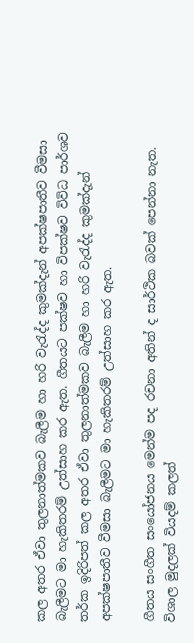කල අතර ඒවා තුලනාත්මකව බැලීම හා හරි වැරැද්ද කුමක්දැන් අපක්ෂපාතීව වීමසා බැලීමට මා හැකිතරම් උත්සාහ කර ඇත. ගීතයට පක්ෂව හා විපක්ෂව විවිධ පාර්ශව තර්ක ඉදිරිපත් කල අතර ඒවා තුලනාත්මකව බැලීම හා හරි වැරැද්ද කුමක්දැන් අපක්ෂපාතීව වීමසා බැලීමට මා හැකිතරම් උත්සාහ කර ඇත.

ගීතය සංගීත සංයෝජනය මෙන්ම පද රචනා අතින් ද සාර්ථික බවක් පෙන්නා නැත. විශාල මුදලක් වියදම් කලත්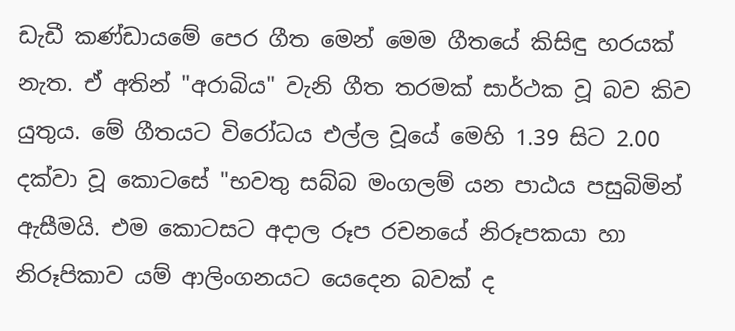ඩැඩී කණ්ඩායමේ පෙර ගීත මෙන් මෙම ගීතයේ කිසිඳු හරයක් නැත. ඒ අතින් "අරාබිය" වැනි ගීත තරමක් සාර්ථක වූ බව කිව යුතුය. මේ ගීතයට විරෝධය එල්ල වූයේ මෙහි 1.39 සිට 2.00 දක්වා වූ කොටසේ "භවතු සබ්බ මංගලම් යන පාඨය පසුබිමින් ඇසීමයි. එම කොටසට අදාල රූප රචනයේ නිරූපකයා හා නිරූපිකාව යම් ආලිංගනයට යෙදෙන බවක් ද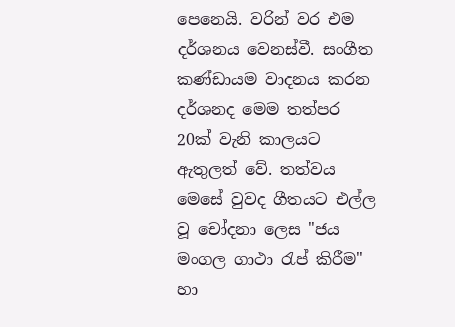පෙනෙයි. වරින් වර එම දර්ශනය වෙනස්වී. සංගීත කණ්ඩායම වාදනය කරන දර්ශනද මෙම තත්පර 20ක් වැනි කාලයට ඇතුලත් වේ. තත්වය මෙසේ වුවද ගීතයට එල්ල වූ චෝදනා ලෙස "ජය මංගල ගාථා රැප් කිරීම" හා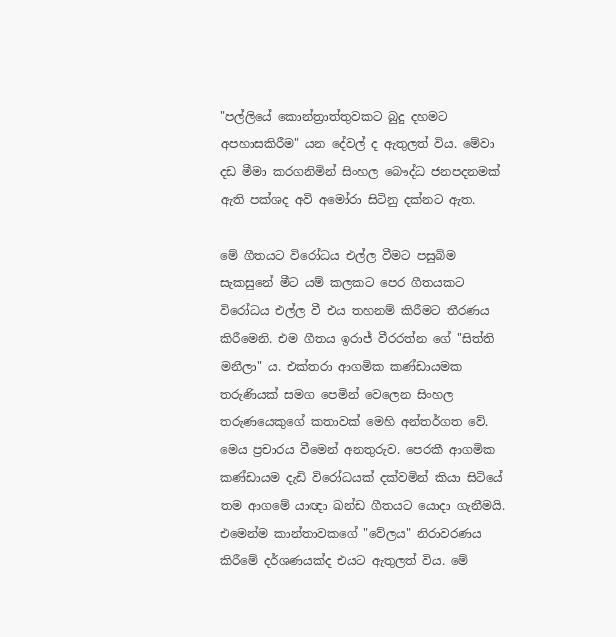"පල්ලියේ කොන්ත්‍රාත්තුවකට බුදු දහමට අපහාසකිරීම" යන දේවල් ද ඇතුලත් විය. මේවා දඩ මීමා කරගනිමින් සිංහල බෞද්ධ ජනපදනමක් ඇති පක්ශද අවි අමෝරා සිටිනු දක්නට ඇත.

මේ ගීතයට විරෝධය එල්ල වීමට පසුබිම සැකසුනේ මීට යම් කලකට පෙර ගීතයකට විරෝධය එල්ල වී එය තහනම් කිරීමට තීරණය කිරීමෙනි. එම ගීතය ඉරාජ් වීරරත්න ගේ "සිත්ති මනීලා" ය. එක්තරා ආගමික කණ්ඩායමක තරුණියක් සමග පෙමින් වෙලෙන සිංහල තරුණයෙකුගේ කතාවක් මෙහි අන්තර්ගත වේ. මෙය ප්‍රචාරය වීමෙන් අනතුරුව. පෙරකී ආගමික කණ්ඩායම දැඩි විරෝධයක් දක්වමින් කියා සිටියේ තම ආගමේ යාඥා ඛන්ඩ ගීතයට යොදා ගැනීමයි. එමෙන්ම කාන්තාවකගේ "වේලය" නිරාවරණය කිරීමේ දර්ශණයක්ද එයට ඇතුලත් විය. මේ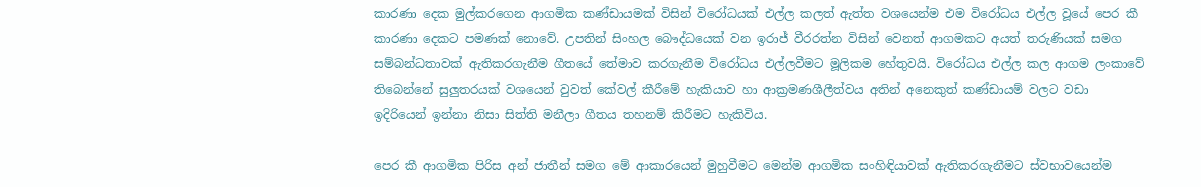කාරණා දෙක මුල්කරගෙන ආගමික කණ්ඩායමක් විසින් විරෝධයක් එල්ල කලත් ඇත්ත වශයෙන්ම එම විරෝධය එල්ල වූයේ පෙර කී කාරණා දෙකට පමණක් නොවේ. උපතින් සිංහල බෞද්ධයෙක් වන ඉරාජ් වීරරත්න විසින් වෙනත් ආගමකට අයත් තරුණියක් සමග සම්බන්ධතාවක් ඇතිකරගැනීම ගීතයේ තේමාව කරගැනීම විරෝධය එල්ලවීමට මූලිකම හේතුවයි. විරෝධය එල්ල කල ආගම ලංකාවේ තිබෙන්නේ සුලුතරයක් වශයෙන් වුවත් කේවල් කීරීමේ හැකියාව හා ආක්‍රමණශීලීත්වය අතින් අනෙකුත් කණ්ඩායම් වලට වඩා ඉදිරියෙන් ඉන්නා නිසා සිත්ති මනීලා ගීතය තහනම් කිරීමට හැකිවිය.

පෙර කී ආගමික පිරිස අන් ජාතීන් සමග මේ ආකාරයෙන් මුහුවීමට මෙන්ම ආගමික සංහිඳියාවක් ඇතිකරගැනීමට ස්වභාවයෙන්ම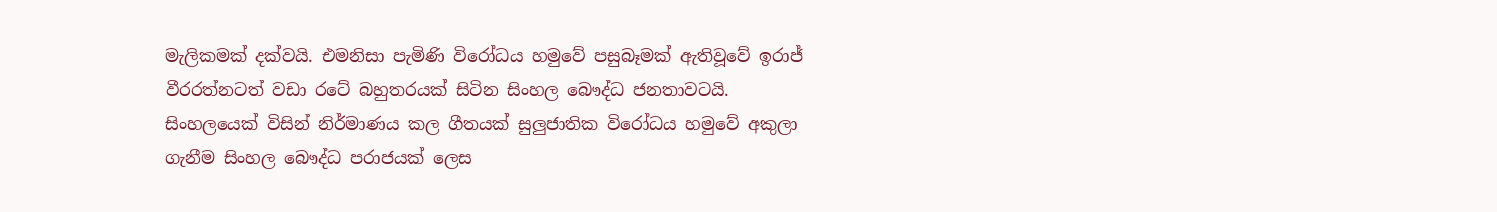මැලිකමක් දක්වයි. එමනිසා පැමිණි විරෝධය හමුවේ පසුබෑමක් ඇතිවූවේ ඉරාජ් වීරරත්නටත් වඩා රටේ බහුතරයක් සිටින සිංහල බෞද්ධ ජනතාවටයි. සිංහලයෙක් විසින් නිර්මාණය කල ගීතයක් සුලුජාතික විරෝධය හමුවේ අකුලා ගැනීම සිංහල බෞද්ධ පරාජයක් ලෙස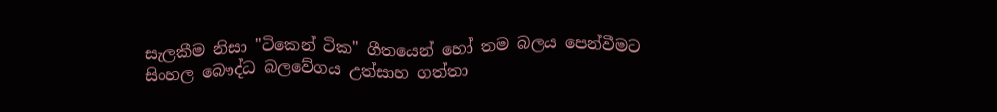සැලකීම නිසා "ටිකෙන් ටික" ගීතයෙන් හෝ තම බලය පෙන්වීමට සිංහල බෞද්ධ බලවේගය උත්සාහ ගත්තා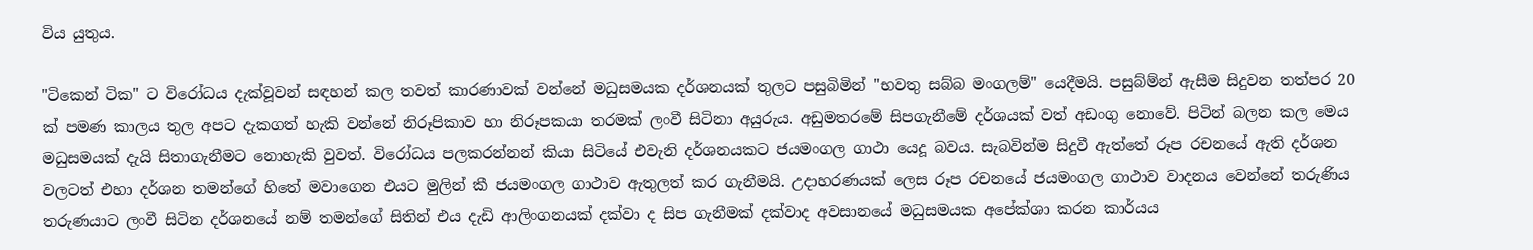විය යුතුය.

"ටිකෙන් ටික" ට විරෝධය දැක්වූවන් සඳහන් කල තවත් කාරණාවක් වන්නේ මධුසමයක දර්ශනයක් තුලට පසුබිමින් "භවතු සබ්බ මංගලම්" යෙදීමයි. පසුබ්ම්න් ඇසීම සිදුවන තත්පර 20 ක් පමණ කාලය තුල අපට දැකගත් හැකි වන්නේ නිරූපිකාව හා නිරූපකයා තරමක් ලංවී සිටිනා අයුරුය. අඩුමතරමේ සිපගැනීමේ දර්ශයක් වත් අඩංගු නොවේ. පිටින් බලන කල මෙය මධුසමයක් දැයි සිතාගැනීමට නොහැකි වුවත්. විරෝධය පලකරන්නන් කියා සිටියේ එවැනි දර්ශනයකට ජයමංගල ගාථා යෙදූ බවය. සැබවින්ම සිදුවී ඇත්තේ රූප රචනයේ ඇති දර්ශන වලටත් එහා දර්ශන තමන්ගේ හිතේ මවාගෙන එයට මුලින් කී ජයමංගල ගාථාව ඇතුලත් කර ගැනීමයි. උදාහරණයක් ලෙස රූප රචනයේ ජයමංගල ගාථාව වාදනය වෙන්නේ තරුණිය තරුණයාට ලංවී සිටින දර්ශනයේ නම් තමන්ගේ සිතින් එය දැඩි ආලිංගනයක් දක්වා ද සිප ගැනීමක් දක්වාද අවසානයේ මධුසමයක අපේක්ශා කරන කාර්යය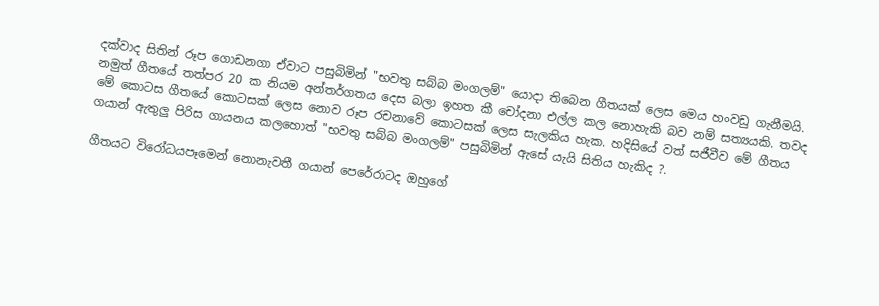දක්වාද සිතින් රූප ගොඩනගා ඒවාට පසුබිමින් "භවතු සබ්බ මංගලම්" යොදා තිබෙන ගීතයක් ලෙස මෙය හංවඩු ගැනීමයි. නමුත් ගීතයේ තත්පර 20 ක නියම අන්තර්ගතය දෙස බලා ඉහත කී චෝදනා එල්ල කල නොහැකි බව නම් සත්‍යයකි. තවද මේ කොටස ගීතයේ කොටසක් ලෙස නොව රූප රචනාවේ කොටසක් ලෙස සැලකිය හැක. හදිසියේ වත් සජීවීව මේ ගීතය ගයාන් ඇතුලු පිරිස ගායනය කලහොත් "භවතු සබ්බ මංගලම්" පසුබිමින් ඇසේ යැයි සිතිය හැකිද ?.

ගීතයට විරෝධයපෑමෙන් නොනැවතී ගයාන් පෙරේරාටද ඔහුගේ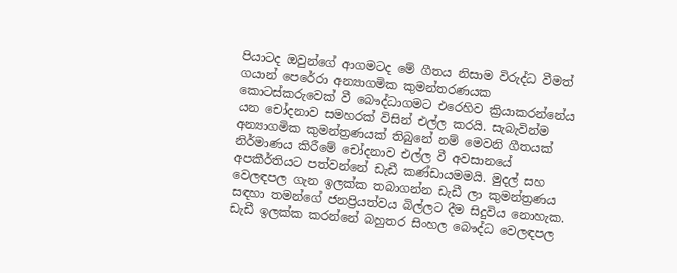පියාටද ඔවුන්ගේ ආගමටද මේ ගීතය නිසාම විරුද්ධ වීමත් ගයාන් පෙරේරා අන්‍යාගමික කුමන්තරණයක කොටස්කරුවෙක් වී බෞද්ධාගමට එරෙහිව ක්‍රියාකරන්නේය යන චෝදනාව සමහරක් විසින් එල්ල කරයි. සැබැවින්ම අන්‍යාගමික කුමන්ත්‍රණයක් තිබුනේ නම් මෙවනි ගීතයක් නිර්මාණය කිරීමේ චෝදනාව එල්ල වී අවසානයේ අපකීර්තියට පත්වන්නේ ඩැඩී කණ්ඩායමමයි. මුදල් සහ වෙලඳපල ගැන ඉලක්ක තබාගන්න ඩැඩී ලා කුමන්ත්‍රණය සඳහා තමන්ගේ ජනප්‍රියත්වය බිල්ලට දීම සිදුවිය නොහැක. ඩැඩී ඉලක්ක කරන්නේ බහුතර සිංහල බෞද්ධ වෙලඳපල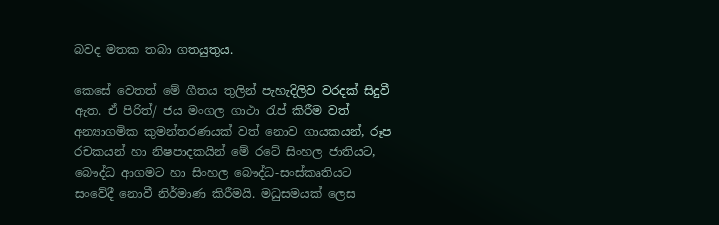බවද මතක තබා ගතයුතුය.

කෙසේ වෙතත් මේ ගීතය තුලින් පැහැදිලිව වරදක් සිදුවී ඇත. ඒ පිරිත්/ ජය මංගල ගාථා රැප් කිරීම වත් අන්‍යාගමික කුමන්තරණයක් වත් නොව ගායකයන්, රූප රචකයන් හා නිෂපාදකයින් මේ රටේ සිංහල ජාතියට, බෞද්ධ ආගමට හා සිංහල බෞද්ධ-සංස්කෘතියට සංවේදී නොවී නිර්මාණ කිරීමයි. මධුසමයක් ලෙස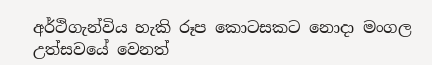අර්ථිගැන්විය හැකි රූප කොටසකට නොදා මංගල උත්සවයේ වෙනත්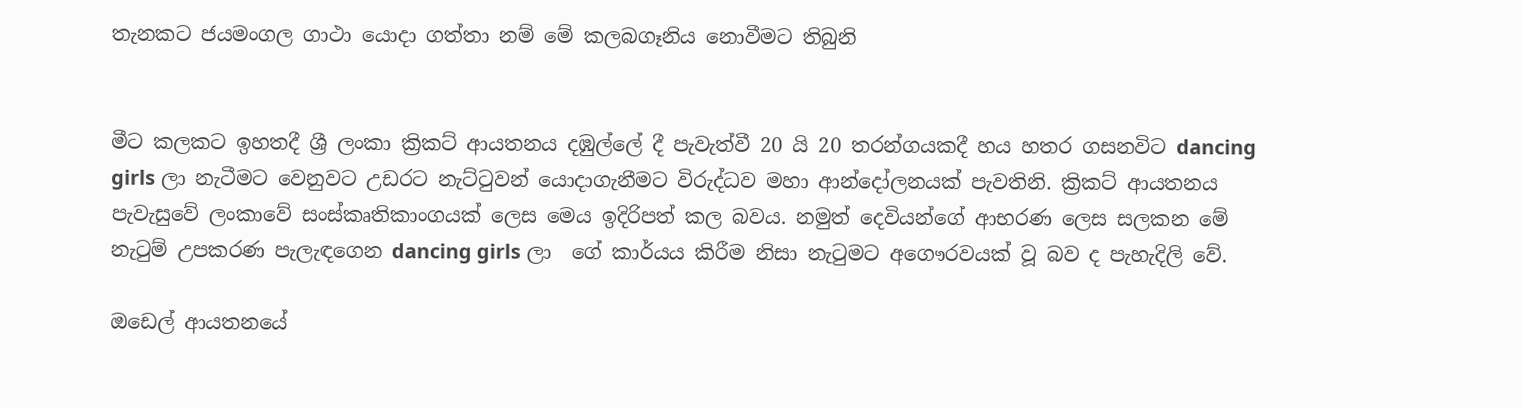තැනකට ජයමංගල ගාථා යොදා ගත්තා නම් මේ කලබගෑනිය නොවීමට තිබුනි


මීට කලකට ඉහතදී ශ්‍රී ලංකා ක්‍රිකට් ආයතනය දඹුල්ලේ දී පැවැත්වී 20 යි 20 තරන්ගයකදී හය හතර ගසනවිට dancing girls ලා නැටීමට වෙනුවට උඩරට නැට්ටුවන් යොදාගැනීමට විරුද්ධව මහා ආන්දෝලනයක් පැවතිනි. ක්‍රිකට් ආයතනය පැවැසුවේ ලංකාවේ සංස්කෘතිකාංගයක් ලෙස මෙය ඉදිරිපත් කල බවය. නමුත් දෙවියන්ගේ ආභරණ ලෙස සලකන මේ නැටුම් උපකරණ පැලැඳගෙන dancing girls ලා  ගේ කාර්යය කිරීම නිසා නැටුමට අගෞරවයක් වූ බව ද පැහැදිලි වේ.

ඔඩෙල් ආයතනයේ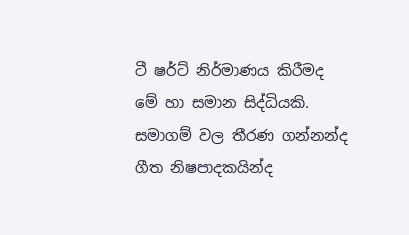ටී ෂර්ට් නිර්මාණය කිරීමද මේ හා සමාන සිද්ධියකි. සමාගම් වල තීරණ ගන්නන්ද ගීත නිෂපාදකයින්ද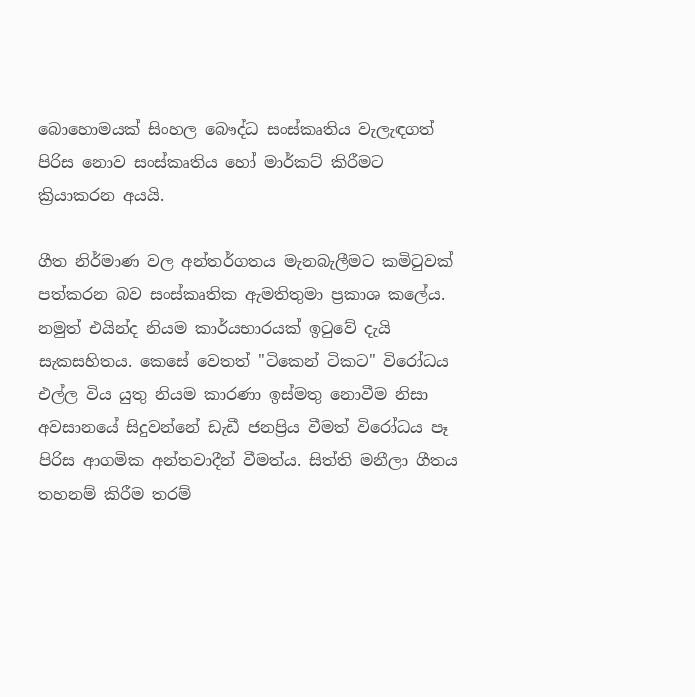බොහොමයක් සිංහල බෞද්ධ සංස්කෘතිය වැලැඳගත් පිරිස නොව සංස්කෘතිය හෝ මාර්කට් කිරීමට ක්‍රියාකරන අයයි.

ගීත නිර්මාණ වල අන්තර්ගතය මැනබැලීමට කමිටුවක් පත්කරන බව සංස්කෘතික ඇමතිතුමා ප්‍රකාශ කලේය. නමුත් එයින්ද නියම කාර්යභාරයක් ඉටුවේ දැයි සැකසහිතය. කෙසේ වෙතත් "ටිකෙන් ටිකට" විරෝධය එල්ල විය යුතු නියම කාරණා ඉස්මතු නොවීම නිසා අවසානයේ සිදුවන්නේ ඩැඩී ජනප්‍රිය වීමත් විරෝධය පෑ පිරිස ආගමික අන්තවාදීන් වීමත්ය. සිත්ති මනීලා ගීතය තහනම් කිරීම තරම්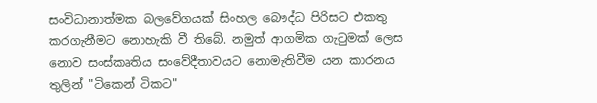සංවිධානාත්මක බලවේගයක් සිංහල බෞද්ධ පිරිසට එකතු කරගැනීමට නොහැකි වී තිබේ. නමුත් ආගමික ගැටුමක් ලෙස නොව සංස්කෘතිය සංවේදීතාවයට නොමැතිවීම යන කාරනය තුලින් "ටිකෙන් ටිකට"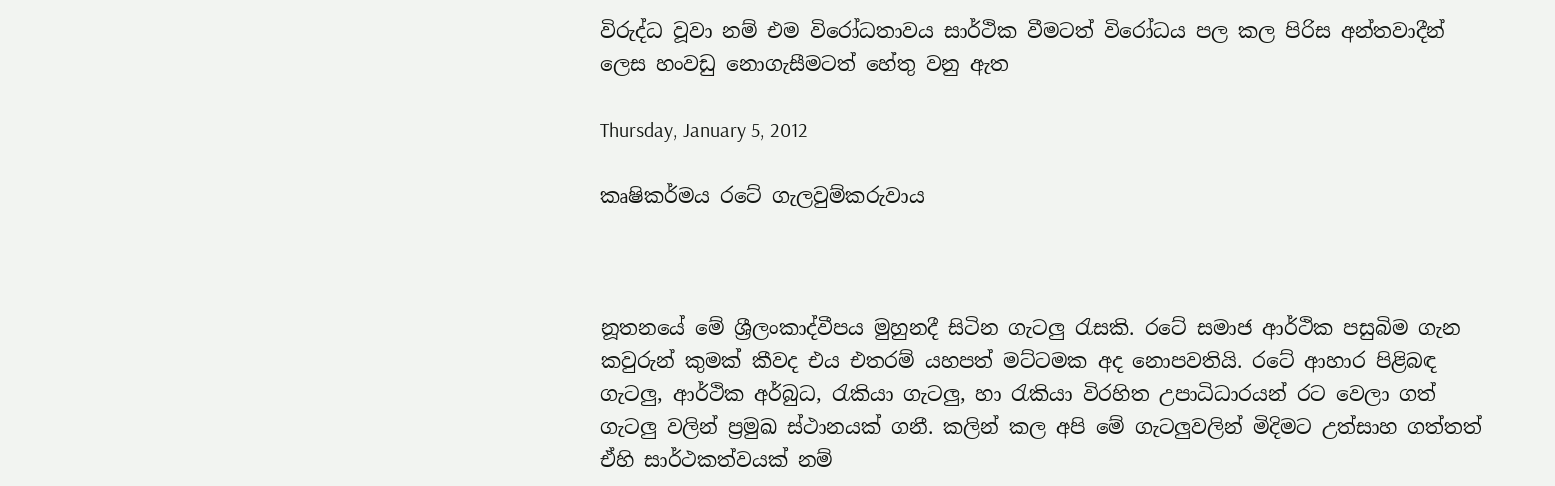විරුද්ධ වූවා නම් එම විරෝධතාවය සාර්ථික වීමටත් විරෝධය පල කල පිරිස අන්තවාදීන් ලෙස හංවඩු නොගැසීමටත් හේතු වනු ඇත

Thursday, January 5, 2012

කෘෂිකර්මය රටේ ගැලවුම්කරුවාය



නූතනයේ මේ ශ්‍රීලංකාද්වීපය මුහුනදී සිටින ගැටලු රැසකි. රටේ සමාජ ආර්ථික පසුබිම ගැන කවුරුන් කුමක් කීවද එය එතරම් යහපත් මට්ටමක අද නොපවතියි. රටේ ආහාර පිළිබඳ ගැටලු, ආර්ථික අර්බුධ, රැකියා ගැටලු, හා රැකියා විරහිත උපාධිධාරයන් රට වෙලා ගත් ගැටලු වලින් ප්‍රමුඛ ස්ථානයක් ගනී. කලින් කල අපි මේ ගැටලුවලින් මිදිමට උත්සාහ ගත්තත් ඒහි සාර්ථකත්වයක් නම්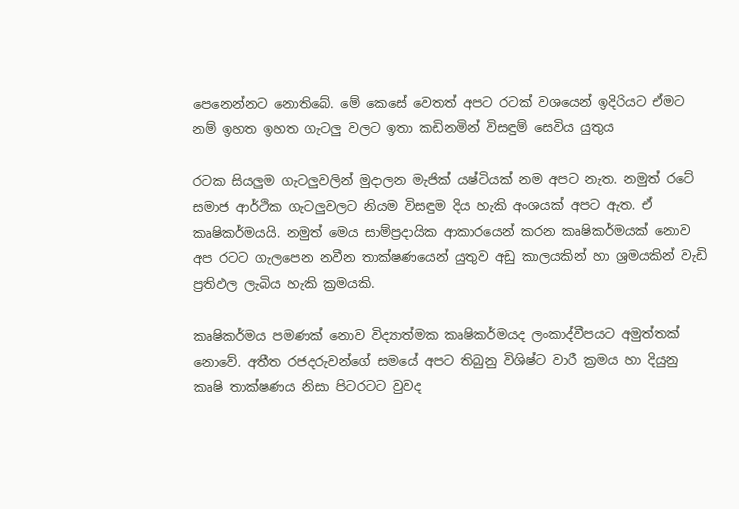පෙනෙන්නට නොතිබේ. මේ කෙසේ වෙතත් අපට රටක් වශයෙන් ඉදිරියට ඒමට නම් ඉහත ඉහත ගැටලු වලට ඉතා කඩිනමින් විසඳුම් සෙවිය යුතුය

රටක සියලුම ගැටලුවලින් මුදාලන මැජික් යෂ්ටියක් නම අපට නැත. නමුත් රටේ සමාජ ආර්ථික ගැටලුවලට නියම විසඳුම දිය හැකි අංශයක් අපට ඇත. ඒ කෘෂිකර්මයයි. නමුත් මෙය සාම්ප්‍රදායික ආකාරයෙන් කරන කෘෂිකර්මයක් නොව අප රටට ගැලපෙන නවීන තාක්ෂණයෙන් යුතුව අඩු කාලයකින් හා ශ්‍රමයකින් වැඩි ප්‍රතිඵල ලැබිය හැකි ක්‍රමයකි.

කෘෂිකර්මය පමණක් නොව විද්‍යාත්මක කෘෂිකර්මයද ලංකාද්වීපයට අමුත්තක් නොවේ. අතීත රජදරුවන්ගේ සමයේ අපට තිබුනු විශිෂ්ට වාරී ක්‍රමය හා දියුනු කෘෂි තාක්ෂණය නිසා පිටරටට වුවද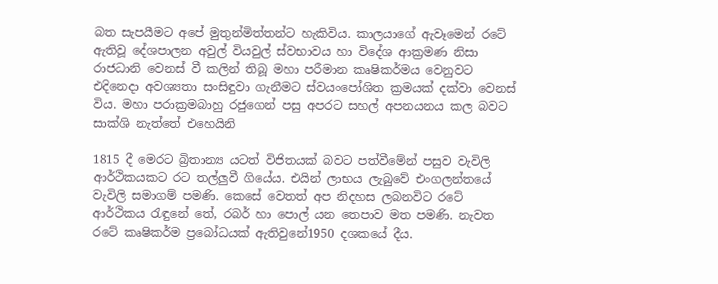බත සැපයීමට අපේ මුතුන්මිත්තන්ට හැකිවිය. කාලයාගේ ඇවෑමෙන් රටේ ඇතිවූ දේශපාලන අවුල් වියවුල් ස්වභාවය හා විදේශ ආක්‍රමණ නිසා රාජධානි වෙනස් වී කලින් තිබූ මහා පරීමාන කෘෂිකර්මය වෙනුවට එදිනෙදා අවශ්‍යතා සංසිඳුවා ගැනීමට ස්වයංපෝශිත ක්‍රමයක් දක්වා වෙනස් විය. මහා පරාක්‍රමබාහු රජුගෙන් පසු අපරට සහල් අපනයනය කල බවට සාක්ශි නැත්තේ එහෙයිනි

1815 දී මෙරට බ්‍රිතාන්‍ය යටත් විජිතයක් බවට පත්වීමේන් පසුව වැවිලි ආර්ථිකයකට රට තල්ලුවී ගියේය. එයින් ලාභය ලැබුවේ එංගලන්තයේ වැවිලි සමාගම් පමණි. කෙසේ වෙතත් අප නිදහස ලබනවිට රටේ ආර්ථිකය රැඳුනේ තේ, රබර් හා පොල් යන තෙපාව මත පමණි. නැවත රටේ කෘෂිකර්ම ප්‍රබෝධයක් ඇතිවුනේ1950 දශකයේ දීය.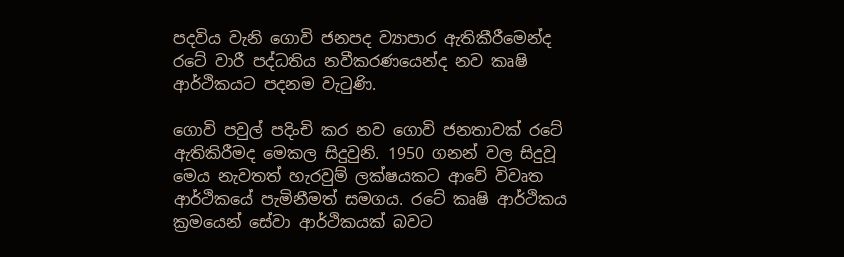පදවිය වැනි ගොවි ජනපද ව්‍යාපාර ඇතිකීරීමෙන්ද රටේ වාරී පද්ධතිය නවීකරණයෙන්ද නව කෘෂි ආර්ථිකයට පදනම වැටුණි.

ගොවි පවුල් පදිංචි කර නව ගොවි ජනතාවක් රටේ ඇතිකිරීමද මෙකල සිදුවුනි. 1950 ගනන් වල සිදුවූ මෙය නැවතත් හැරවුම් ලක්ෂයකට ආවේ විවෘත ආර්ථිකයේ පැමිනීමත් සමගය. රටේ කෘෂි ආර්ථිකය ක්‍රමයෙන් සේවා ආර්ථිකයක් බවට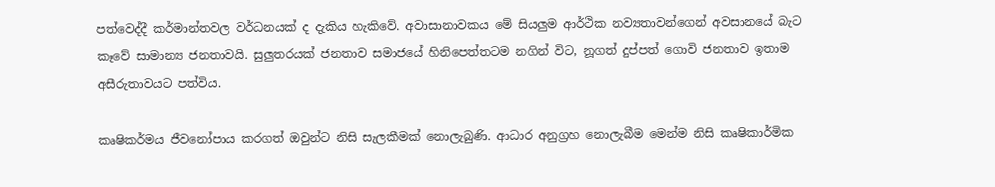පත්වෙද්දී කර්මාන්තවල වර්ධනයක් ද දැකිය හැකිවේ. අවාසානාවකය මේ සියලුම ආර්ථික නව්‍යතාවන්ගෙන් අවසානයේ බැට කෑවේ සාමාන්‍ය ජනතාවයි. සුලුතරයක් ජනතාව සමාජයේ හිනිපෙත්තටම නගින් විට, නූගත් දුප්පත් ගොවි ජනතාව ඉතාම අසීරුතාවයට පත්විය.

කෘෂිකර්මය ජීවනෝපාය කරගත් ඔවුන්ට නිසි සැලකීමක් නොලැබුණි. ආධාර අනුග්‍රහ නොලැබීම මෙන්ම නිසි කෘෂිකාර්මික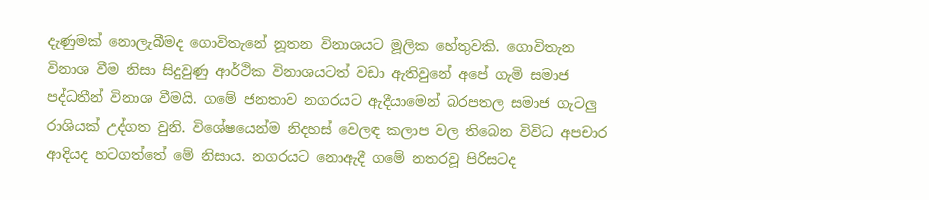දැණුමක් නොලැබීමද ගොවිතැනේ නූතන විනාශයට මූලික හේතුවකි. ගොවිතැන විනාශ වීම නිසා සිදුවුණු ආර්ථික විනාශයටත් වඩා ඇතිවුනේ අපේ ගැමි සමාජ පද්ධතීන් විනාශ වීමයි. ගමේ ජනතාව නගරයට ඇදීයාමෙන් බරපතල සමාජ ගැටලු රාශියක් උද්ගත වුනි. විශේෂයෙන්ම නිදහස් වෙලඳ කලාප වල තිබෙන විවිධ අපචාර ආදියද හටගත්තේ මේ නිසාය. නගරයට නොඇදී ගමේ නතරවූ පිරිසටද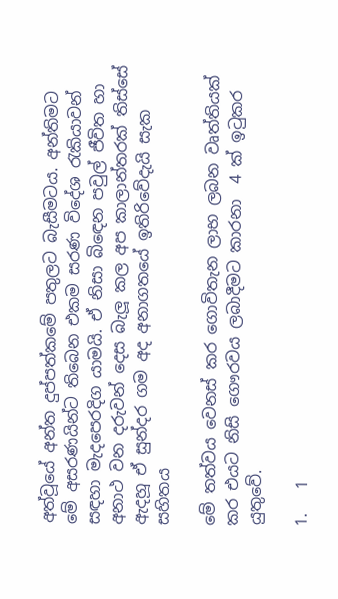අත්වූයේ අන්ත දුප්පත්කමේ පතුලට බැසීමටය. අන්තිමට මේ අසරණයින්ට තිබෙන එකම සරණ විදේශ රැකියාවන් සඳහා මැදපෙරදිග යාමයි. ඒ නිසා බිඳෙන පවුල් ජීවිත හා අනාථ වන දරුවන් දෙස බැලූ කල අප කාලාන්තරක් තිස්සේ ඇදහූ ඒ සුන්දර ගම අද අනාගතයේ ඉතිරිවේදැයි සැක සහිතය

මේ තත්වය වෙනස් කර ගොවිතැන ලාභ ලබන වෘත්තියක් කර එයට නිසි ගෞරවය ලබාදීමට කාරනා  4 ක් ඉටුකර යුතුවේ.

1.   1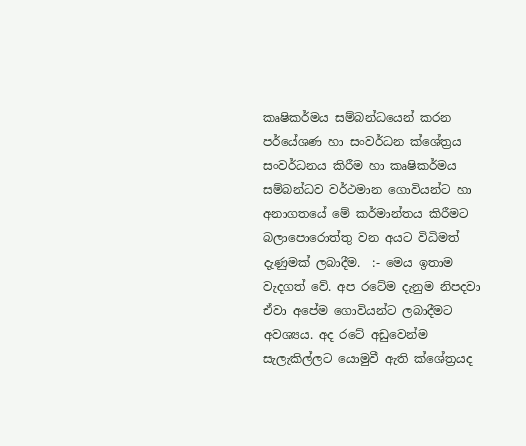කෘෂිකර්මය සම්බන්ධයෙන් කරන පර්යේශණ හා සංවර්ධන ක්ශේත්‍රය සංවර්ධනය කිරීම හා කෘෂිකර්මය සම්බන්ධව වර්ථමාන ගොවියන්ට හා අනාගතයේ මේ කර්මාන්තය කිරීමට බලාපොරොත්තු වන අයට විධිමත් දැණුමක් ලබාදීම.  :- මෙය ඉතාම වැදගත් වේ. අප රටේම දැනුම නිපදවා ඒවා අපේම ගොවියන්ට ලබාදීමට අවශ්‍යය. අද රටේ අඩුවෙන්ම සැලැකිල්ලට යොමුවී ඇති ක්ශේත්‍රයද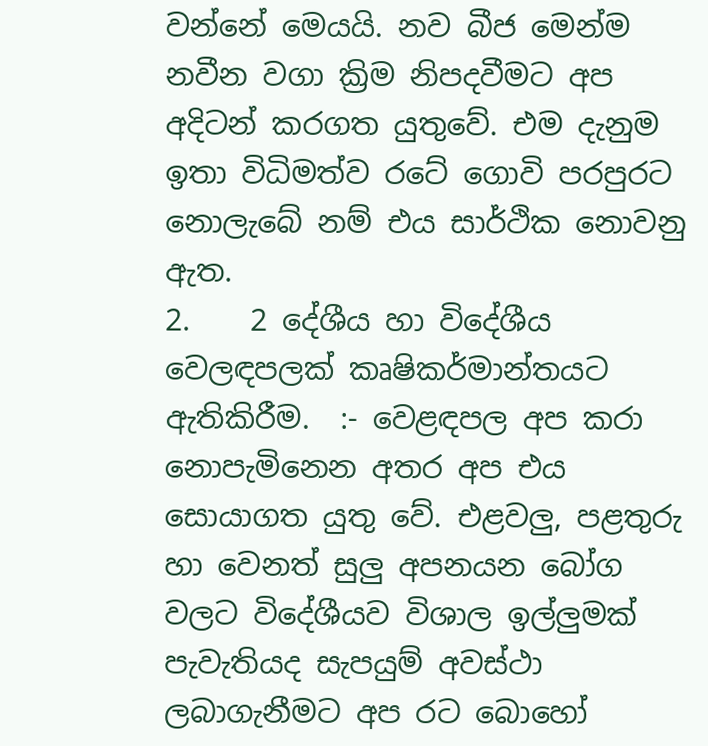වන්නේ මෙයයි. නව බීජ මෙන්ම නවීන වගා ක්‍රිම නිපදවීමට අප අදිටන් කරගත යුතුවේ. එම දැනුම ඉතා විධිමත්ව රටේ ගොවි පරපුරට නොලැබේ නම් එය සාර්ථික නොවනු ඇත.
2.    2 දේශීය හා විදේශීය වෙලඳපලක් කෘෂිකර්මාන්තයට ඇතිකිරීම.  :- වෙළඳපල අප කරා නොපැමිනෙන අතර අප එය සොයාගත යුතු වේ. එළවලු, පළතුරු හා වෙනත් සුලු අපනයන බෝග වලට විදේශීයව විශාල ඉල්ලුමක් පැවැතියද සැපයුම් අවස්ථා ලබාගැනීමට අප රට බොහෝ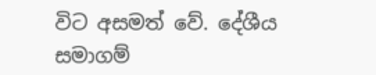විට අසමත් වේ. දේශීය සමාගම්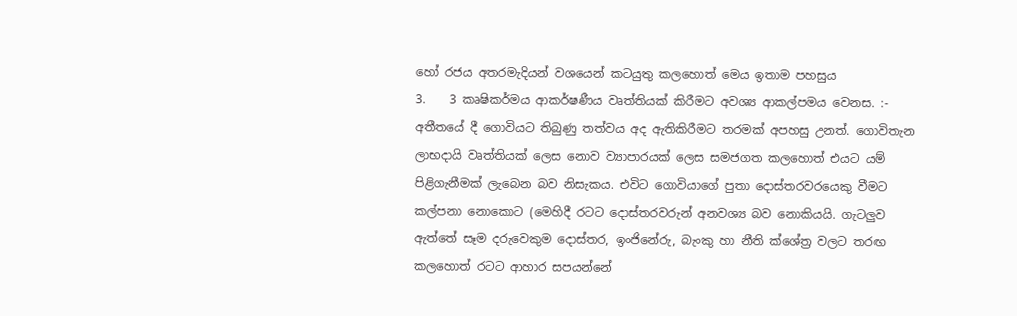හෝ රජය අතරමැදියන් වශයෙන් කටයුතු කලහොත් මෙය ඉතාම පහසුය
3.    3 කෘෂිකර්මය ආකර්ෂණීය වෘත්තියක් කිරීමට අවශ්‍ය ආකල්පමය වෙනස. :- අතීතයේ දී ගොවියට තිබුණු තත්වය අද ඇතිකිරීමට තරමක් අපහසු උනත්. ගොවිතැන ලාභදායි වෘත්තියක් ලෙස නොව ව්‍යාපාරයක් ලෙස සමජගත කලහොත් එයට යම් පිළිගැනීමක් ලැබෙන බව නිසැකය. එවිට ගොවියාගේ පුතා දොස්තරවරයෙකු වීමට කල්පනා නොකොට (මෙහිදී රටට දොස්තරවරුන් අනවශ්‍ය බව නොකියයි. ගැටලුව ඇත්තේ සෑම දරුවෙකුම දොස්තර, ඉංජිනේරු, බැංකු හා නීති ක්ශේත්‍ර වලට තරඟ කලහොත් රටට ආහාර සපයන්නේ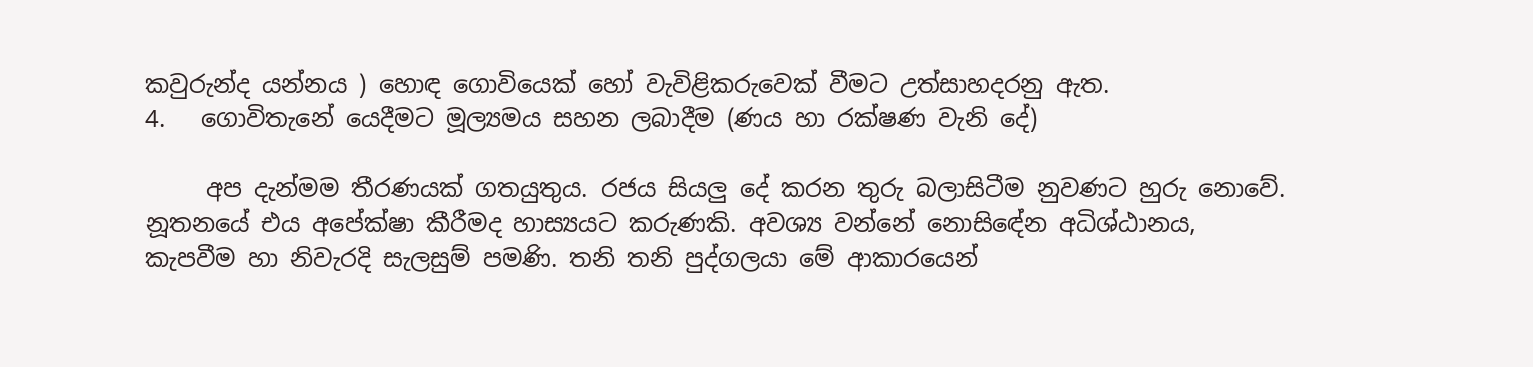කවුරුන්ද යන්නය ) හොඳ ගොවියෙක් හෝ වැවිළිකරුවෙක් වීමට උත්සාහදරනු ඇත.
4.   ගොවිතැනේ යෙදීමට මූල්‍යමය සහන ලබාදීම (ණය හා රක්ෂණ වැනි දේ)

     අප දැන්මම තීරණයක් ගතයුතුය. රජය සියලු දේ කරන තුරු බලාසිටීම නුවණට හුරු නොවේ. නූතනයේ එය අපේක්ෂා කීරීමද හාස්‍යයට කරුණකි. අවශ්‍ය වන්නේ නොසිඳේන අධිශ්ඨානය, කැපවීම හා නිවැරදි සැලසුම් පමණි. තනි තනි පුද්ගලයා මේ ආකාරයෙන්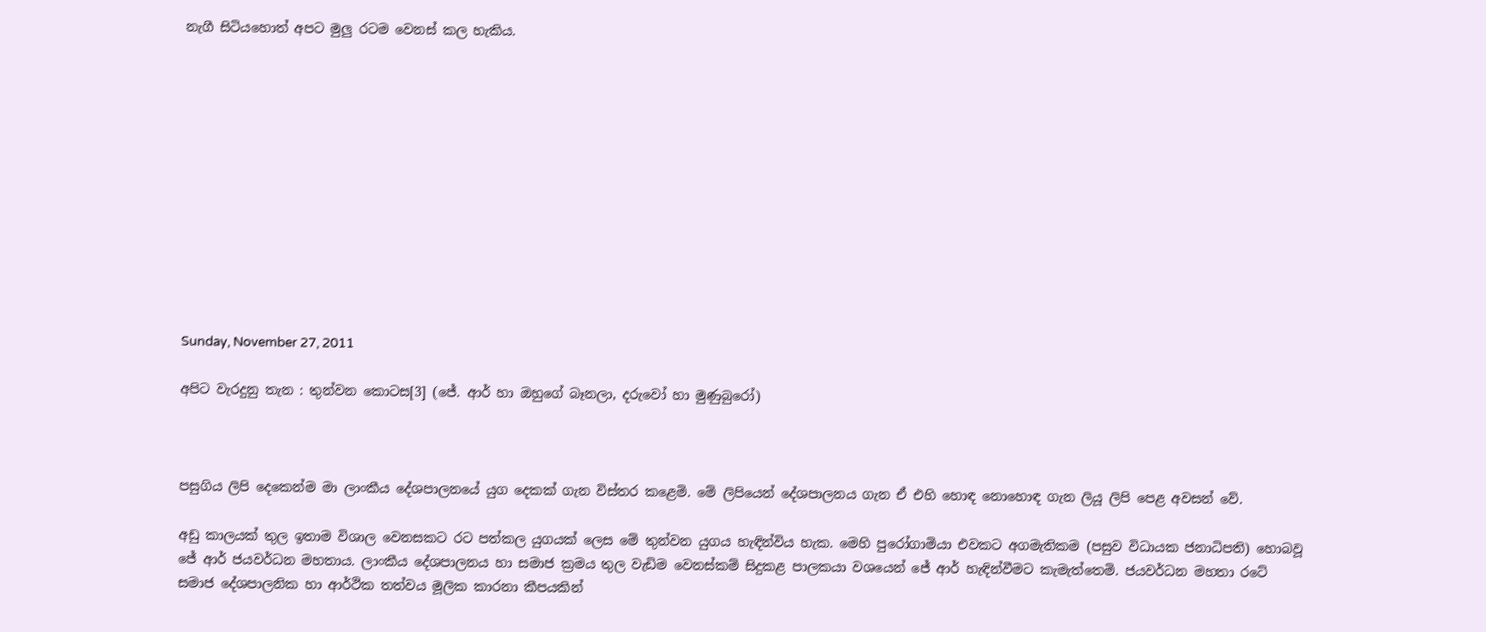නැගී සිටියහොත් අපට මුලු රටම වෙනස් කල හැකිය.












Sunday, November 27, 2011

අපිට වැරදුනු තැන : තුන්වන කොටස[3] (ජේ. ආර් හා ඔහුගේ බෑනලා, දරුවෝ හා මුණුබුරෝ)



පසුගිය ලිපි දෙකෙන්ම මා ලාංකීය දේශපාලනයේ යුග දෙකක් ගැන විස්තර කළෙමි. මේ ලිපියෙන් දේශපාලනය ගැන ඒ එහි හොඳ නොහොඳ ගැන ලියූ ලිපි පෙළ අවසන් වේ.

අඩු කාලයක් තුල ඉතාම විශාල වෙනසකට රට පත්කල යුගයක් ලෙස මේ තුන්වන යුගය හැඳින්විය හැක. මෙහි පුරෝගාමියා එවකට අගමැතිකම (පසුව විධායක ජනාධිපති) හොබවූ ජේ ආර් ජයවර්ධන මහතාය. ලාංකීය දේශපාලනය හා සමාජ ක්‍රමය තුල වැඩිම වෙනස්කම් සිදුකළ පාලකයා වශයෙන් ජේ ආර් හැඳින්වීමට කැමැත්තෙමි. ජයවර්ධන මහතා රටේ සමාජ දේශපාලනික හා ආර්ථික තත්වය මූලික කාරනා කීපයකින්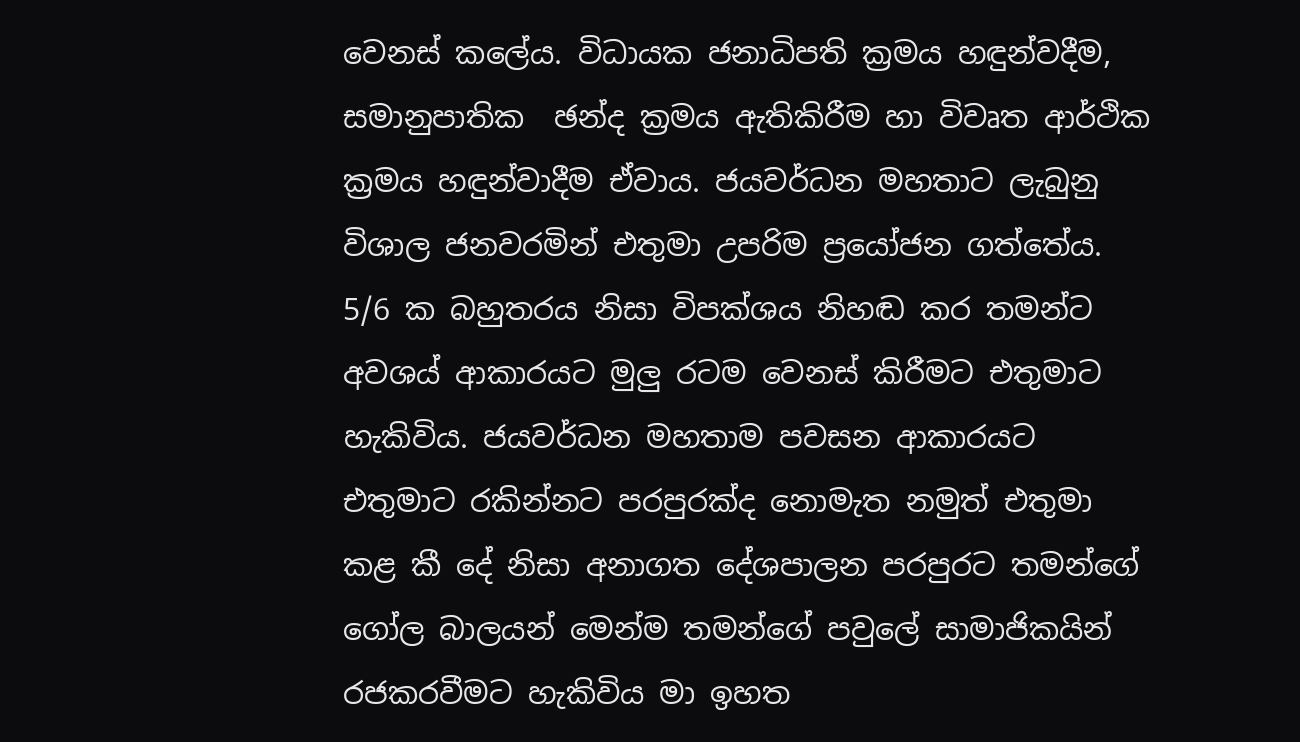වෙනස් කලේය. විධායක ජනාධිපති ක්‍රමය හඳුන්වදීම, සමානුපාතික  ඡන්ද ක්‍රමය ඇතිකිරීම හා විවෘත ආර්ථික ක්‍රමය හඳුන්වාදීම ඒවාය. ජයවර්ධන මහතාට ලැබුනු විශාල ජනවරමින් එතුමා උපරිම ප්‍රයෝජන ගත්තේය. 5/6 ක බහුතරය නිසා විපක්ශය නිහඬ කර තමන්ට අවශය් ආකාරයට මුලු රටම වෙනස් කිරීමට එතුමාට හැකිවිය. ජයවර්ධන මහතාම පවසන ආකාරයට එතුමාට රකින්නට පරපුරක්ද නොමැත නමුත් එතුමා කළ කී දේ නිසා අනාගත දේශපාලන පරපුරට තමන්ගේ ගෝල බාලයන් මෙන්ම තමන්ගේ පවුලේ සාමාජිකයින් රජකරවීමට හැකිවිය මා ඉහත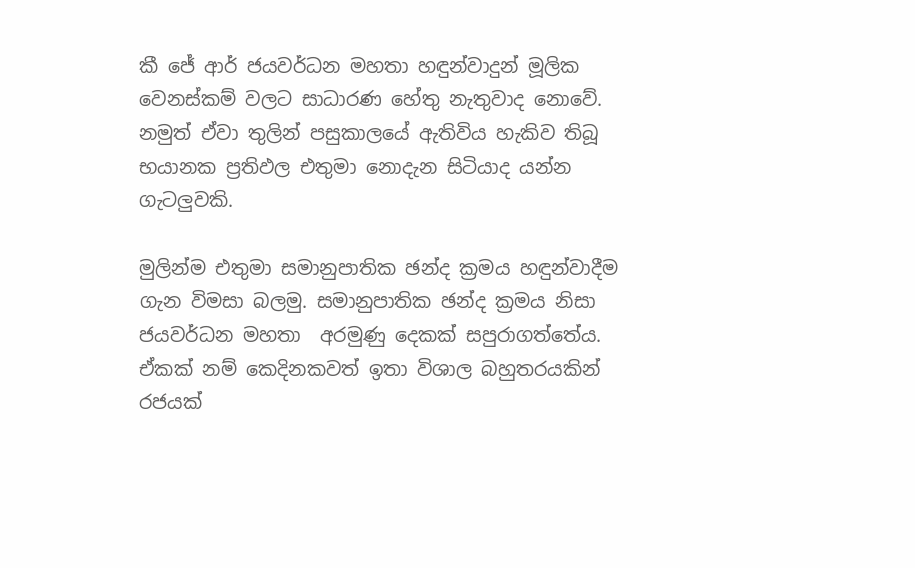කී ජේ ආර් ජයවර්ධන මහතා හඳුන්වාදුන් මූලික වෙනස්කම් වලට සාධාරණ හේතු නැතුවාද නොවේ. නමුත් ඒවා තුලින් පසුකාලයේ ඇතිවිය හැකිව තිබූ භයානක ප්‍රතිඵල එතුමා නොදැන සිටියාද යන්න ගැටලුවකි.

මුලින්ම එතුමා සමානුපාතික ඡන්ද ක්‍රමය හඳුන්වාදීම ගැන විමසා බලමු. සමානුපාතික ඡන්ද ක්‍රමය නිසා ජයවර්ධන මහතා  අරමුණු දෙකක් සපුරාගත්තේය. ඒකක් නම් කෙදිනකවත් ඉතා විශාල බහුතරයකින් රජයක්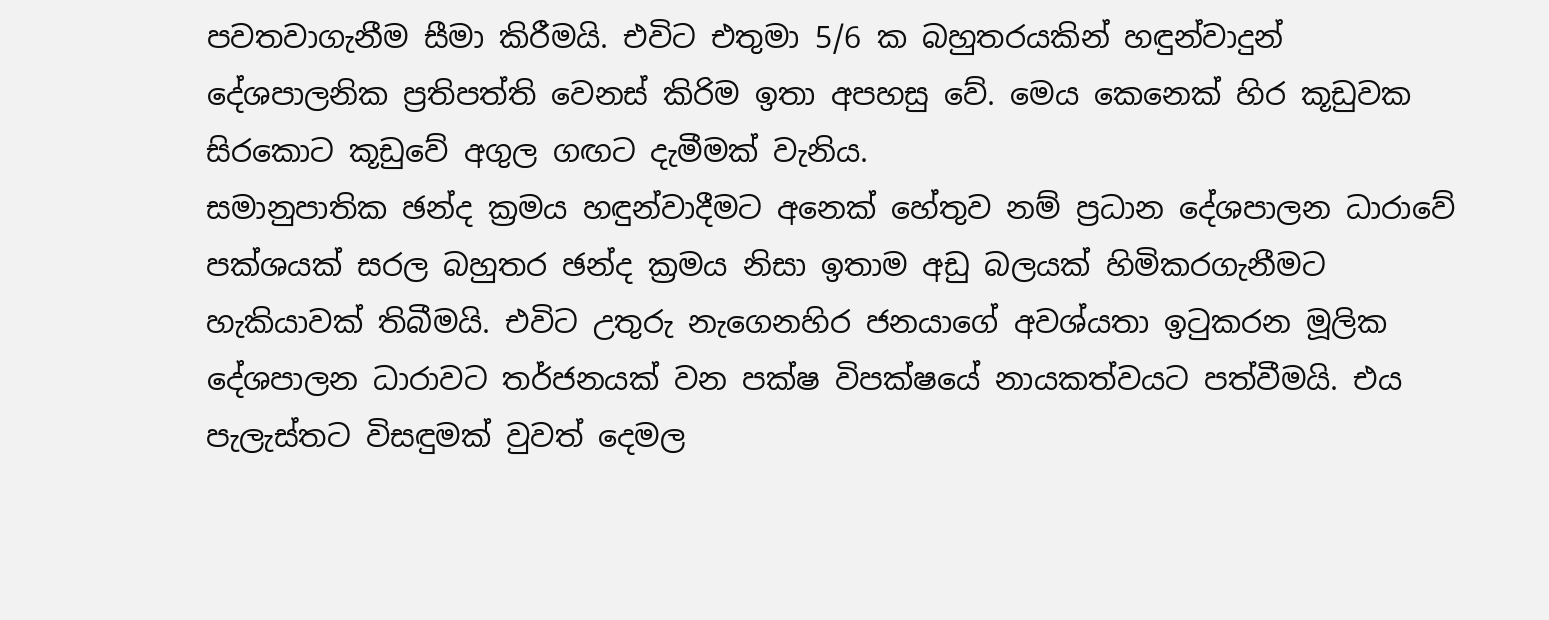පවතවාගැනීම සීමා කිරීමයි. එවිට එතුමා 5/6 ක බහුතරයකින් හඳුන්වාදුන් දේශපාලනික ප්‍රතිපත්ති වෙනස් කිරිම ඉතා අපහසු වේ. මෙය කෙනෙක් හිර කූඩුවක සිරකොට කූඩුවේ අගුල ගඟට දැමීමක් වැනිය.
සමානුපාතික ඡන්ද ක්‍රමය හඳුන්වාදීමට අනෙක් හේතුව නම් ප්‍රධාන දේශපාලන ධාරාවේ පක්ශයක් සරල බහුතර ඡන්ද ක්‍රමය නිසා ඉතාම අඩු බලයක් හිමිකරගැනීමට හැකියාවක් තිබීමයි. එවිට උතුරු නැගෙනහිර ජනයාගේ අවශ්යතා ඉටුකරන මූලික දේශපාලන ධාරාවට තර්ජනයක් වන පක්ෂ විපක්ෂයේ නායකත්වයට පත්වීමයි. එය පැලැස්තට විසඳුමක් වුවත් දෙමල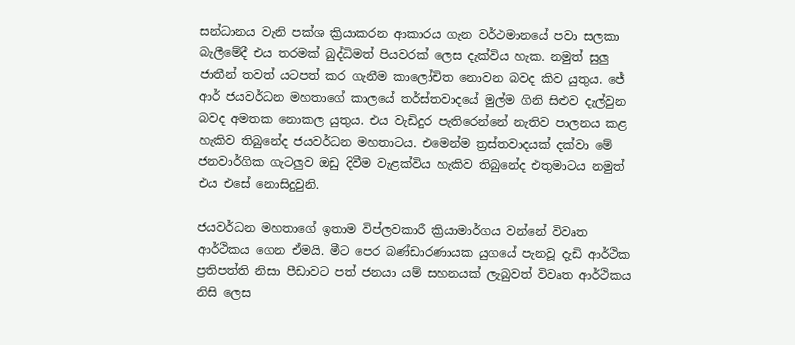සන්ධානය වැනි පක්ශ ක්‍රියාකරන ආකාරය ගැන වර්ථමානයේ පවා සලකා බැලීමේදී එය තරමක් බුද්ධිමත් පියවරක් ලෙස දැක්විය හැක. නමුත් සුලු ජාතීන් තවත් යටපත් කර ගැනීම කාලෝචිත නොවන බවද කිව යුතුය. ජේ ආර් ජයවර්ධන මහතාගේ කාලයේ තර්ස්තවාදයේ මුල්ම ගිනි සිළුව දැල්වුන බවද අමතක නොකල යුතුය. එය වැඩිදුර පැතිරෙන්නේ නැතිව පාලනය කළ හැකිව තිබුනේද ජයවර්ධන මහතාටය. එමෙන්ම ත්‍රස්තවාදයක් දක්වා මේ ජනවාර්ගික ගැටලුව ඔඩු දිවීම වැළක්විය හැකිව තිබුනේද එතුමාටය නමුත් එය එසේ නොසිදුවුනි.

ජයවර්ධන මහතාගේ ඉතාම විප්ලවකාරී ක්‍රියාමාර්ගය වන්නේ විවෘත ආර්ථිකය ගෙන ඒමයි. මීට පෙර බණ්ඩාරණායක යුගයේ පැනවූ දැඩි ආර්ථික ප්‍රතිපත්ති නිසා පීඩාවට පත් ජනයා යම් සහනයක් ලැබුවත් විවෘත ආර්ථිකය නිසි ලෙස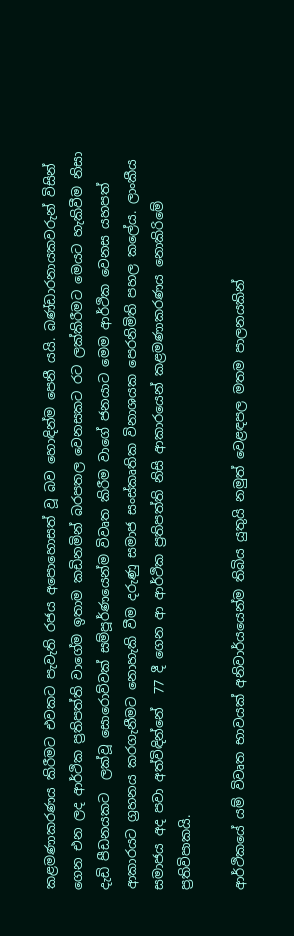කළමණාකරණය කිරීමට එවකට පැවැති රජය අපොහොසත් වූ බව හොඳින්ම පෙනී යයි. බණ්ඩාරනායකවරුන් විසින් ගෙන එන ලද ආර්ථික ප්‍රතිපත්ති වාගේම ඉතාම කඩිනමින් බරපතල වෙනසකට රට ලක්කිරීමට මෙයට හැකිවීම නිසා දැඩි පීඩනයකට  ලක්වූ සොරොව්වක් සම්පූර්ණයෙන්ම විවෘත කිරීම වාගේ ජනයාට මෙම ආර්ථික වෙනස යහපත් ආකාරයට ග්‍රහනය කරගැනීමට නොහැකි වීම දරුණු සමාජ සංස්කෘතික විනාශයක පෙරනිමිති පහල කලේය. ලාංකීය සමාජය අද පවා අත්විඳින්නේ  77 දී ගෙන ආ ආර්ථික ප්‍රතිපත්ති නිසි ආකාරයෙන් කළමණාකරණය නොකිරිමේ ප්‍රතිවිපාකයි.

ආර්ථිකයේ යම් විවෘත භාවයක් අනිවාර්යයෙන්ම තිබිය යුතුයි නමුත් වෙළඳපල මතම පාලනයකින්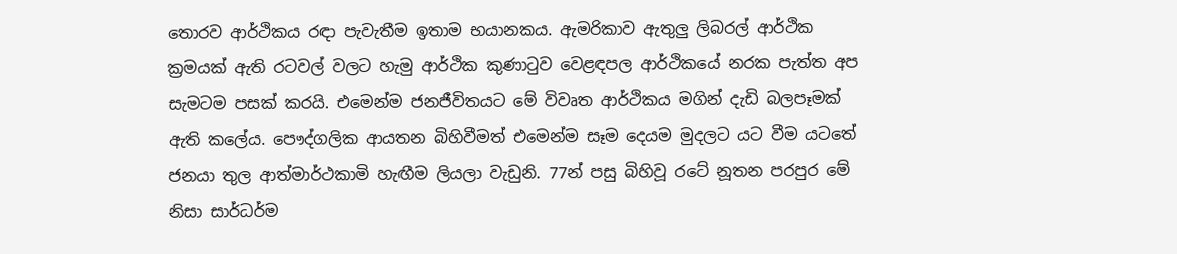තොරව ආර්ථිකය රඳා පැවැතීම ඉතාම භයානකය. ඇමරිකාව ඇතුලු ලිබරල් ආර්ථික ක්‍රමයක් ඇති රටවල් වලට හැමු ආර්ථික කුණාටුව වෙළඳපල ආර්ථිකයේ නරක පැත්ත අප සැමටම පසක් කරයි. එමෙන්ම ජනජීවිතයට මේ විවෘත ආර්ථිකය මගින් දැඩි බලපෑමක් ඇති කලේය. පෞද්ගලික ආයතන බිහිවීමත් එමෙන්ම සෑම දෙයම මුදලට යට වීම යටතේ ජනයා තුල ආත්මාර්ථකාමි හැඟීම ලියලා වැඩුනි. 77න් පසු බිහිවූ රටේ නූතන පරපුර මේ නිසා සාර්ධර්ම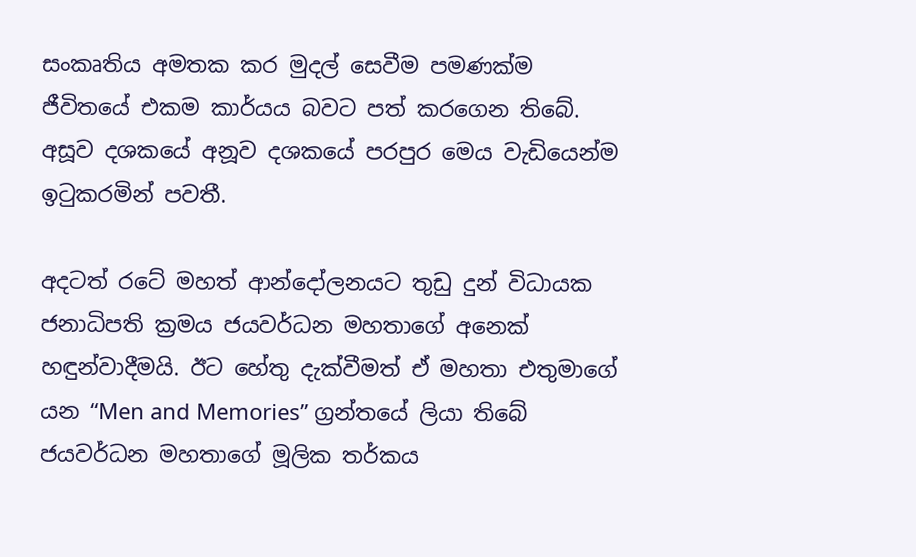සංකෘතිය අමතක කර මුදල් සෙවීම පමණක්ම ජීවිතයේ එකම කාර්යය බවට පත් කරගෙන තිබේ. අසූව දශකයේ අනූව දශකයේ පරපුර මෙය වැඩියෙන්ම ඉටුකරමින් පවතී.

අදටත් රටේ මහත් ආන්දෝලනයට තුඩු දුන් විධායක ජනාධිපති ක්‍රමය ජයවර්ධන මහතාගේ අනෙක් හඳුන්වාදීමයි. ඊට හේතු දැක්වීමත් ඒ මහතා එතුමාගේ යන “Men and Memories” ග්‍රන්තයේ ලියා තිබේ ජයවර්ධන මහතාගේ මූලික තර්කය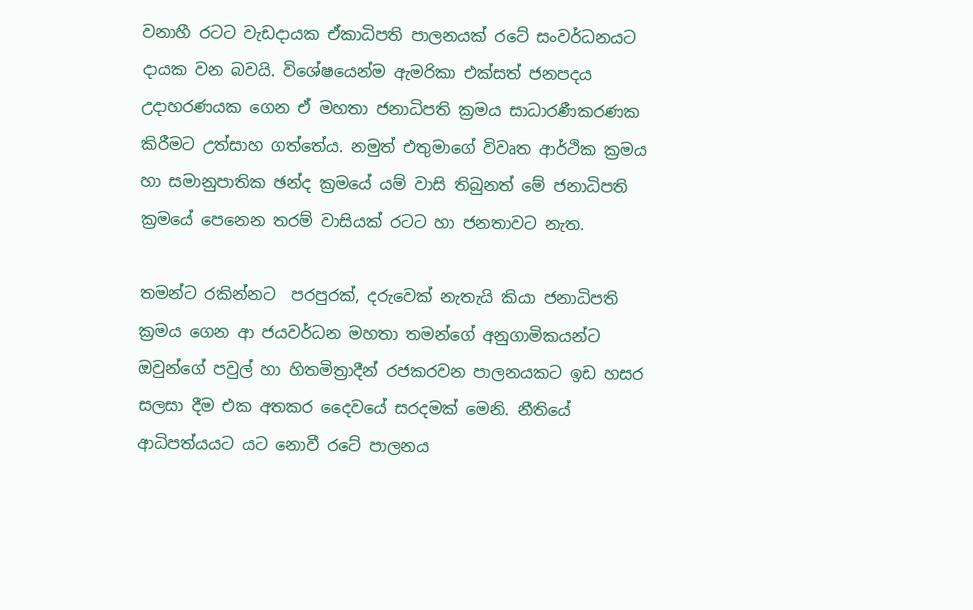වනාහී රටට වැඩදායක ඒකාධිපති පාලනයක් රටේ සංවර්ධනයට දායක වන බවයි. විශේෂයෙන්ම ඇමරිකා එක්සත් ජනපදය උදාහරණයක ගෙන ඒ මහතා ජනාධිපති ක්‍රමය සාධාරණීකරණක කිරීමට උත්සාහ ගත්තේය. නමුත් එතුමාගේ විවෘත ආර්ථික ක්‍රමය හා සමානුපාතික ඡන්ද ක්‍රමයේ යම් වාසි තිබුනත් මේ ජනාධිපති ක්‍රමයේ පෙනෙන තරම් වාසියක් රටට හා ජනතාවට නැත.

තමන්ට රකින්නට  පරපුරක්, දරුවෙක් නැතැයි කියා ජනාධිපති ක්‍රමය ගෙන ආ ජයවර්ධන මහතා තමන්ගේ අනුගාමිකයන්ට ඔවුන්ගේ පවුල් හා හිතමිත්‍රාදීන් රජකරවන පාලනයකට ඉඩ හසර සලසා දීම එක අතකර දෛවයේ සරදමක් මෙනි. නීතියේ ආධිපත්යයට යට නොවී රටේ පාලනය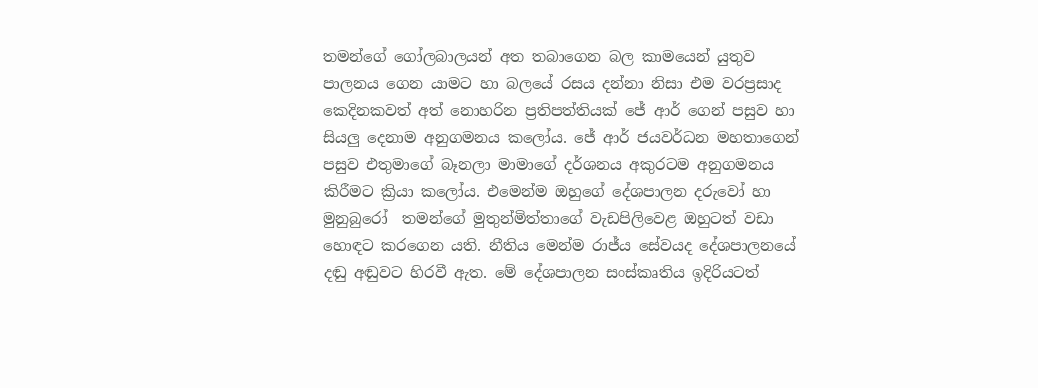තමන්ගේ ගෝලබාලයන් අත තබාගෙන බල කාමයෙන් යුතුව පාලනය ගෙන යාමට හා බලයේ රසය දන්නා නිසා එම වරප්‍රසාද කෙදිනකවත් අත් නොහරින ප්‍රතිපත්තියක් ජේ ආර් ගෙන් පසුව හා සියලු දෙනාම අනුගමනය කලෝය. ජේ ආර් ජයවර්ධන මහතාගෙන් පසුව එතුමාගේ බෑනලා මාමාගේ දර්ශනය අකුරටම අනුගමනය කිරීමට ක්‍රියා කලෝය. එමෙන්ම ඔහුගේ දේශපාලන දරුවෝ හා මුනුබුරෝ  තමන්ගේ මුතුන්මිත්තාගේ වැඩපිලිවෙළ ඔහුටත් වඩා හොඳට කරගෙන යති. නීතිය මෙන්ම රාජ්ය සේවයද දේශපාලනයේ දඬු අඬුවට හිරවී ඇත. මේ දේශපාලන සංස්කෘතිය ඉදිරියටත්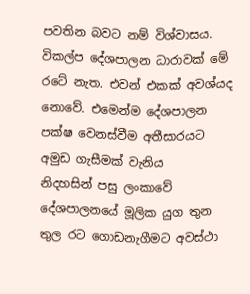පවතින බවට නම් විශ්වාසය. විකල්ප දේශපාලන ධාරාවක් මේ රටේ නැත. එවන් එකක් අවශ්යද නොවේ. එමෙන්ම දේශපාලන පක්ෂ වෙනස්වීම අතීසාරයට අමුඩ ගැසීමක් වැනිය
නිදහසින් පසු ලංකාවේ දේශපාලනයේ මූලික යුග තුන තුල රට ගොඩනැගීමට අවස්ථා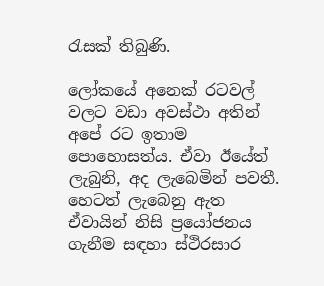රැසක් තිබුණි.

ලෝකයේ අනෙක් රටවල් වලට වඩා අවස්ථා අතින් අපේ රට ඉතාම පොහොසත්ය. ඒවා ඊයේත් ලැබුනි, අද ලැබෙමින් පවතී. හෙටත් ලැබෙනු ඇත ඒවායින් නිසි ප්‍රයෝජනය ගැනීම සඳහා ස්ථිරසාර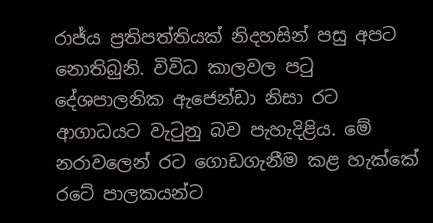රාජ්ය ප්‍රතිපත්තියක් නිදහසින් පසු අපට නොතිබුනි. විවිධ කාලවල පටු දේශපාලනික ඇජෙන්ඩා නිසා රට ආගාධයට වැටුනු බව පැහැදිළිය. මේ නරාවලෙන් රට ගොඩගැනීම කළ හැක්කේ රටේ පාලකයන්ට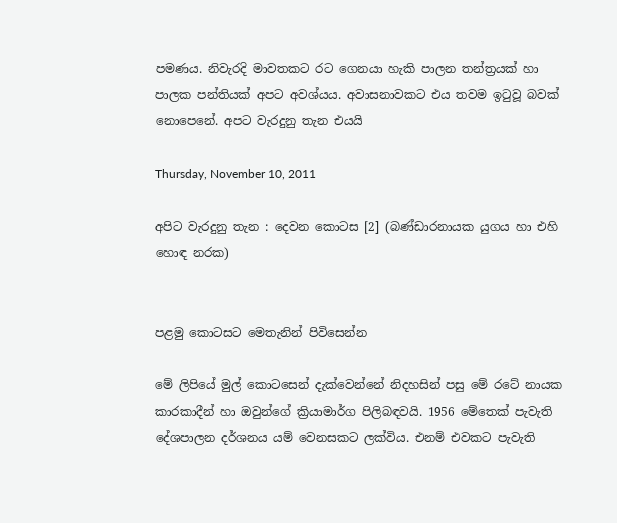පමණය. නිවැරදි මාවතකට රට ගෙනයා හැකි පාලන තන්ත්‍රයක් හා පාලක පන්තියක් අපට අවශ්යය. අවාසනාවකට එය තවම ඉටුවූ බවක් නොපෙනේ. අපට වැරදුනු තැන එයයි

Thursday, November 10, 2011

අපිට වැරදුනු තැන : දෙවන කොටස [2] (බණ්ඩාරනායක යුගය හා එහි හොඳ නරක)


පළමු කොටසට මෙතැනින් පිවිසෙන්න

මේ ලිපියේ මුල් කොටසෙන් දැක්වෙන්නේ නිදහසින් පසු මේ රටේ නායක කාරකාදීන් හා ඔවුන්ගේ ක්‍රියාමාර්ග පිලිබඳවයි. 1956 මේතෙක් පැවැති දේශපාලන දර්ශනය යම් වෙනසකට ලක්විය. එනම් එවකට පැවැති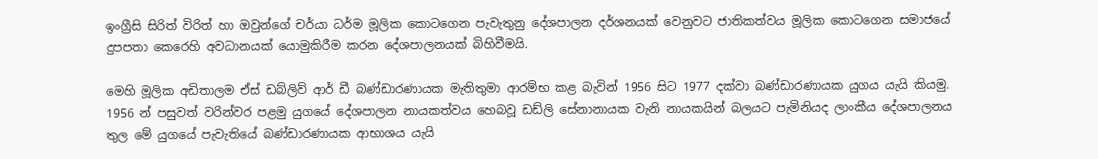ඉංග්‍රීසි සිරිත් විරිත් හා ඔවුන්ගේ චර්යා ධර්ම මූලික කොටගෙන පැවැතුනු දේශපාලන දර්ශනයක් වෙනුවට ජාතිකත්වය මූලික කොටගෙන සමාජයේ දුපපතා කෙරෙහි අවධානයක් යොමුකිරීම කරන දේශපාලනයක් බිහිවීමයි.

මෙහි මූලික අඩිතාලම ඒස් ඩබ්ලිව් ආර් ඩී බණ්ඩාරණායක මැතිතුමා ආරම්භ කළ බැවින් 1956 සිට 1977 දක්වා බණ්ඩාරණායක යුගය යැයි කියමු. 1956 න් පසුවත් වරින්වර පළමු යුගයේ දේශපාලන නායකත්වය හෙබවූ ඩඩ්ලි සේනානායක වැනි නායකයින් බලයට පැමිනියද ලාංකීය දේශපාලනය තුල මේ යුගයේ පැවැතියේ බණ්ඩාරණායක ආභාශය යැයි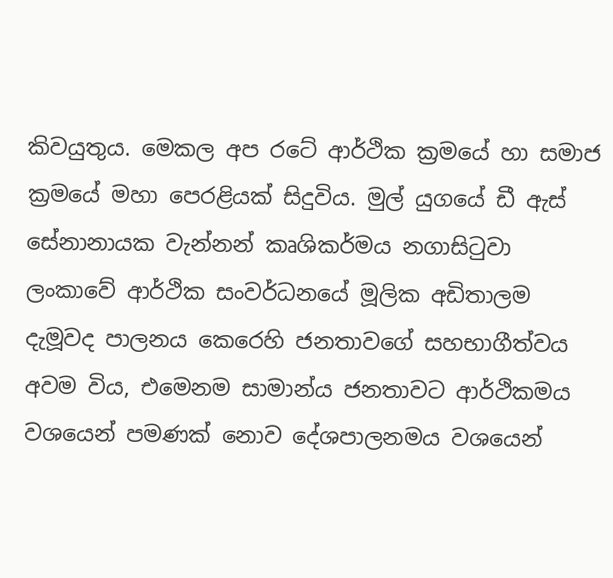කිවයුතුය. මෙකල අප රටේ ආර්ථික ක්‍රමයේ හා සමාජ ක්‍රමයේ මහා පෙරළියක් සිදුවිය. මුල් යුගයේ ඩී ඇස් සේනානායක වැන්නන් කෘශිකර්මය නගාසිටුවා ලංකාවේ ආර්ථික සංවර්ධනයේ මූලික අඩිතාලම දැමූවද පාලනය කෙරෙහි ජනතාවගේ සහභාගීත්වය අවම විය, එමෙනම සාමාන්ය ජනතාවට ආර්ථිකමය වශයෙන් පමණක් නොව දේශපාලනමය වශයෙන්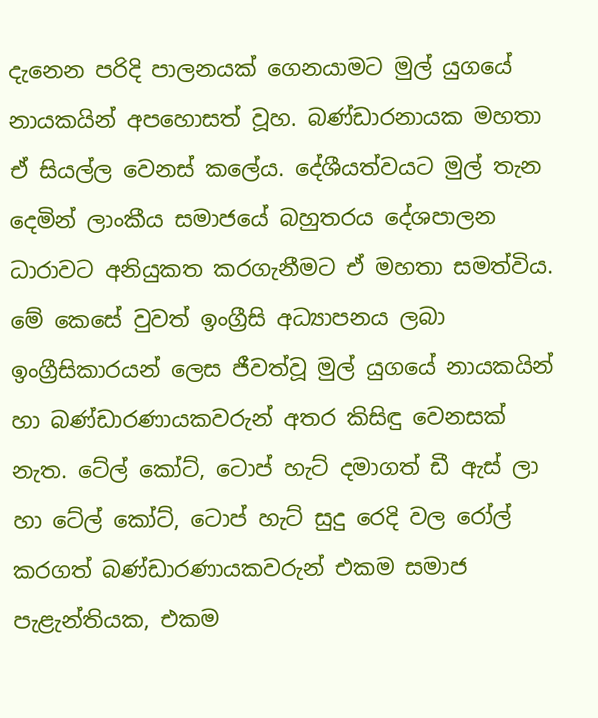දැනෙන පරිදි පාලනයක් ගෙනයාමට මුල් යුගයේ නායකයින් අපහොසත් වූහ. බණ්ඩාරනායක මහතා ඒ සියල්ල වෙනස් කලේය. දේශීයත්වයට මුල් තැන දෙමින් ලාංකීය සමාජයේ බහුතරය දේශපාලන ධාරාවට අනියුකත කරගැනීමට ඒ මහතා සමත්විය. මේ කෙසේ වුවත් ඉංග්‍රීසි අධ්‍යාපනය ලබා ඉංග්‍රීසිකාරයන් ලෙස ජීවත්වූ මුල් යුගයේ නායකයින් හා බණ්ඩාරණායකවරුන් අතර කිසිඳු වෙනසක් නැත. ටේල් කෝට්, ටොප් හැට් දමාගත් ඩී ඇස් ලා හා ටේල් කෝට්, ටොප් හැට් සුදු රෙදි වල රෝල් කරගත් බණ්ඩාරණායකවරුන් එකම සමාජ පැළැන්තියක, එකම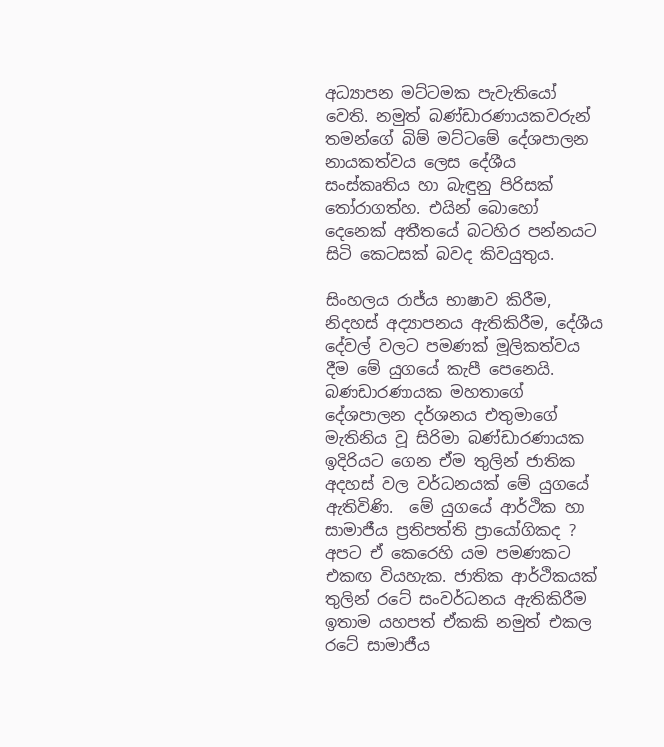අධ්‍යාපන මට්ටමක පැවැතියෝ වෙති. නමුත් බණ්ඩාරණායකවරුන් තමන්ගේ බිම් මට්ටමේ දේශපාලන නායකත්වය ලෙස දේශීය සංස්කෘතිය හා බැඳුනු පිරිසක් තෝරාගත්හ. එයින් බොහෝ දෙනෙක් අතීතයේ බටහිර පන්නයට සිටි කෙටසක් බවද කිවයුතුය.

සිංහලය රාජ්ය භාෂාව කිරීම, නිදහස් අද්‍යාපනය ඇතිකිරීම, දේශීය දේවල් වලට පමණක් මූලිකත්වය දීම මේ යුගයේ කැපී පෙනෙයි. බණඩාරණායක මහතාගේ දේශපාලන දර්ශනය එතුමාගේ මැතිනිය වූ සිරිමා බණ්ඩාරණායක ඉදිරියට ගෙන ඒම තුලින් ජාතික අදහස් වල වර්ධනයක් මේ යුගයේ ඇතිවිණි.  මේ යුගයේ ආර්ථික හා සාමාජීය ප්‍රතිපත්ති ප්‍රායෝගිකද ? අපට ඒ කෙරෙහි යම පමණකට එකඟ වියහැක. ජාතික ආර්ථිකයක් තුලින් රටේ සංවර්ධනය ඇතිකිරීම ඉතාම යහපත් ඒකකි නමුත් එකල රටේ සාමාජීය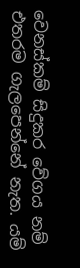වෙනස්කම් සිදුකර වේගය නම් එතරම ගැලපෙන්නේ නැත. යම්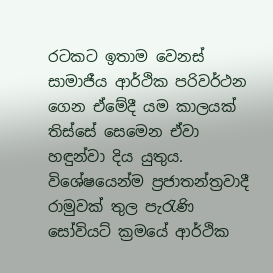රටකට ඉතාම වෙනස් සාමාජීය ආර්ථික පරිවර්ථන ගෙන ඒමේදී යම කාලයක් තිස්සේ සෙමෙන ඒවා හඳුන්වා දිය යුතුය. විශේෂයෙන්ම ප්‍රජාතන්ත්‍රවාදී රාමුවක් තුල පැරැණි සෝවියට් ක්‍රමයේ ආර්ථික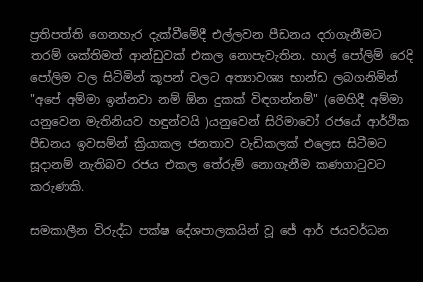ප්‍රතිපත්ති ගෙනහැර දැක්වීමේදී එල්ලවන පීඩනය දරාගැනීමට තරම් ශක්තිමත් ආන්ඩුවක් එකල නොපැවැතින. හාල් පෝලිම් රෙදි පෝලිම වල සිටිමින් කූපන් වලට අත්‍යාවශ්‍ය භාන්ඩ ලබගනිමින් "අපේ අම්මා ඉන්නවා නම් ඕන දුකක් විඳගන්නම්" (මෙහිදී අම්මා යනුවෙන මැතිනියව හඳුන්වයි )යනුවෙන් සිරිමාවෝ රජයේ ආර්ථික පීඩනය ඉවසම්න් ක්‍රියාකල ජනතාව වැඩිකලක් එලෙස සිටීමට සූදානම් නැතිබව රජය එකල තේරුම් නොගැනීම කණගාටුවට කරුණකි.

සමකාලීන විරුද්ධ පක්ෂ දේශපාලකයින් වූ ජේ ආර් ජයවර්ධන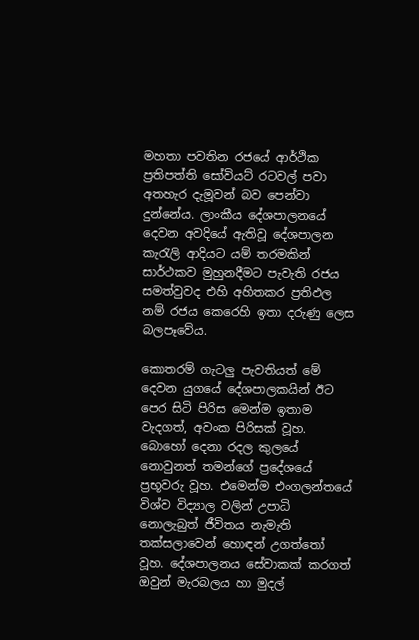මහතා පවතින රජයේ ආර්ථික ප්‍රතිපත්ති සෝවියට් රටවල් පවා අතහැර දැමූවන් බව පෙන්වා දුන්නේය. ලාංකීය දේශපාලනයේ දෙවන අවදියේ ඇතිවූ දේශපාලන කැරැලි ආදියට යම් තරමකින් සාර්ථකව මුහුනදීමට පැවැති රජය සමත්වුවද එහි අහිතකර ප්‍රතිඵල නම් රජය කෙරෙහි ඉතා දරුණු ලෙස බලපෑවේය.

කොතරම් ගැටලු පැවතියත් මේ දෙවන යුගයේ දේශපාලකයින් ඊට පෙර සිටි පිරිස මෙන්ම ඉතාම වැදගත්, අවංක පිරිසක් වූහ. බොහෝ දෙනා රදල කුලයේ නොවුනත් තමන්ගේ ප්‍රදේශයේ ප්‍රභූවරු වූහ. එමෙන්ම එංගලන්තයේ විශ්ව විද්‍යාල වලින් උපාධි නොලැබුත් ජීවිතය නැමැති තක්සලාවෙන් හොඳන් උගත්තෝ වූහ. දේශපාලනය සේවාකක් කරගත් ඔවුන් මැරබලය හා මුදල්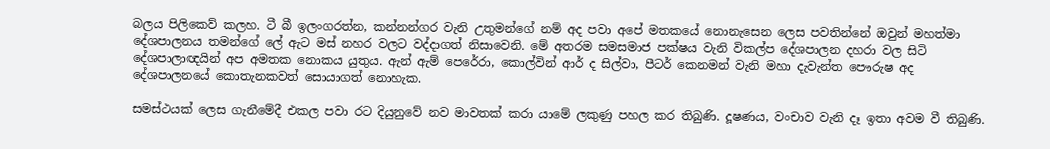බලය පිලිකෙව් කලහ. ටී බී ඉලංගරත්න, කන්නන්ගර වැනි උතුමන්ගේ නම් අද පවා අපේ මතකයේ නොනැසෙන ලෙස පවතින්නේ ඔවුන් මහත්මා දේශපාලනය තමන්ගේ ලේ ඇට මස් නහර වලට වද්දාගත් නිසාවෙනි. මේ අතරම සමසමාජ පක්ෂය වැනි විකල්ප දේශපාලන දහරා වල සිටි දේශපාලාඥයින් අප අමතක නොකය යුතුය. ඇන් ඇම් පෙරේරා, කොල්වින් ආර් ද සිල්වා, පීටර් කෙනමන් වැනි මහා දැවැන්ත පෞරුෂ අද දේශපාලනයේ කොතැනකවත් සොයාගත් නොහැක.

සමස්ථයක් ලෙස ගැනීමේදී එකල පවා රට දියුනුවේ නව මාවතක් කරා යාමේ ලකුණු පහල කර තිබුණි. දූෂණය, වංචාව වැනි දෑ ඉතා අවම වී තිබුණි.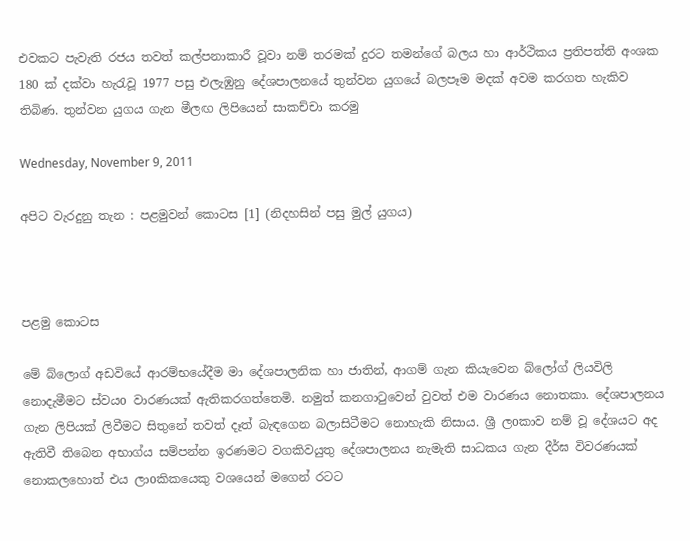එවකට පැවැති රජය තවත් කල්පනාකාරී වූවා නම් තරමක් දුරට තමන්ගේ බලය හා ආර්ථිකය ප්‍රතිපත්ති අංශක 180 ක් දක්වා හැරැවූ 1977 පසු එලැඹුනු දේශපාලනයේ තුන්වන යුගයේ බලපෑම මදක් අවම කරගත හැකිව තිබිණ. තුන්වන යුගය ගැන මීලඟ ලිපියෙන් සාකච්චා කරමු

Wednesday, November 9, 2011

අපිට වැරදුනු තැන : පළමුවන් කොටස [1] (නිදහසින් පසු මුල් යුගය)



පළමු කොටස

මේ බ්ලොග් අඩවියේ ආරම්භයේදීම මා දේශපාලනික හා ජාතින්, ආගම් ගැන කි‍යැවෙන බ්ලෝග් ලියවිලි නොදැමීමට ස්වයo වාරණයක් ඇතිකරගත්තෙමි. නමුත් කනගාටුවෙන් වුවත් එම වාරණය නොතකා. දේශපාලනය ගැන ලිපියක් ලිවීමට සිතුනේ තවත් දෑත් බැඳගෙන බලාසිටීමට නොහැකි නිසාය. ශ්‍රී ලoකාව නම් වූ දේශයට අද ඇතිවී තිබෙන අභාග්ය සම්පන්න ඉරණමට වගකිවයුතු දේශපාලනය නැමැති සාධකය ගැන දීර්ඝ විවරණයක් නොකලහොත් එය ලාoකිකයෙකු වශයෙන් මගෙන් රටට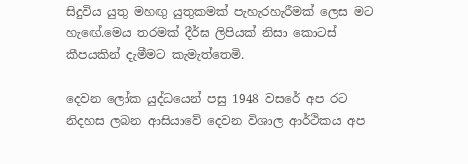සිදුවිය යුතු මහඟු යුතුකමක් පැහැරහැරීමක් ලෙස මට හැඟේ.මෙය තරමක් දීර්ඝ ලිපියක් නිසා කොටස් කීපයකින් දැමීමට කැමැත්තෙමි.

දෙවන ලෝක යුද්ධයෙන් පසු 1948 වසරේ අප රට නිදහස ලබන ආසියාවේ දෙවන විශාල ආර්ථිකය අප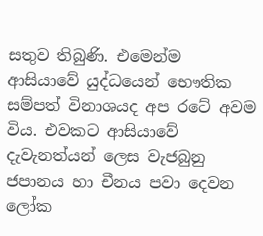සතුව තිබුණි. එමෙන්ම ආසියාවේ යුද්ධයෙන් භෞතික සම්පත් විනාශයද අප රටේ අවම විය. එවකට ආසියාවේ දැවැනත්යන් ලෙස වැජබුනු ජපානය හා චීනය පවා දෙවන ලෝක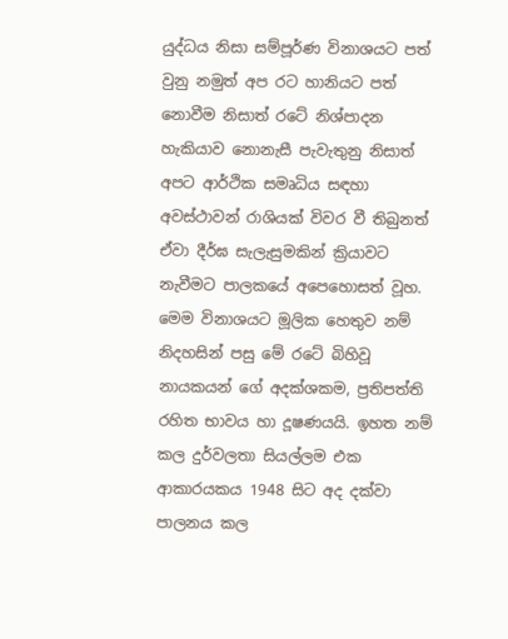යුද්ධය නිසා සම්පූර්ණ විනාශයට පත් වුනු නමුත් අප රට හානියට පත් නොවීම නිසාත් රටේ නිශ්පාදන හැකියාව නොනැසී පැවැතුනු නිසාත් අපට ආර්ථික සමෘධිය සඳහා අවස්ථාවන් රාශියක් විවර වී තිබුනත් ඒවා දීර්ඝ සැලැසුමකින් ක්‍රියාවට නැවීමට පාලකයේ අපෙහොසත් වූහ. මෙම විනාශයට මූලික හෙතුව නම් නිදහසින් පසු මේ රටේ බිහිවූ නායකයන් ගේ අදක්ශකම, ප්‍රතිපත්ති රහිත භාවය හා දූෂණයයි. ඉහත නම් කල දුර්වලතා සියල්ලම එක ආකාරයකය 1948 සිට අද දක්වා පාලනය කල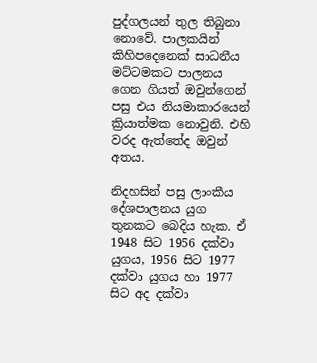පුද්ගලයන් තුල තිබුනා නොවේ. පාලකයින් කිහිපදෙනෙක් සාධනීය මට්ටමකට පාලනය ගෙන ගියත් ඔවුන්ගෙන් පසු එය නියමාකාරයෙන් ක්‍රියාත්මක නොවුනි. එහි වරද ඇත්තේද ඔවුන් අතය.

නිදහසින් පසු ලාංකීය දේශපාලනය යුග තුනකට බෙදිය හැක. ඒ 1948 සිට 1956 දක්වා යුගය, 1956 සිට 1977 දක්වා යුගය හා 1977 සිට අද දක්වා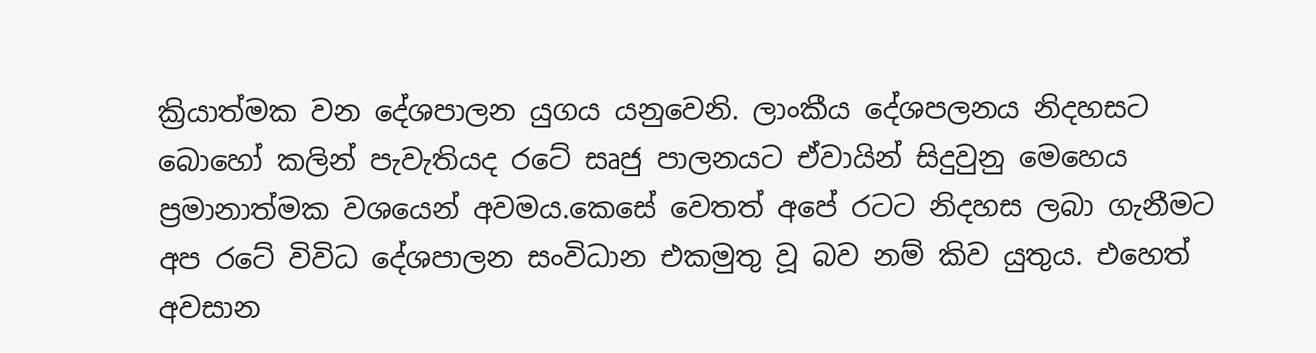ක්‍රියාත්මක වන දේශපාලන යුගය යනුවෙනි. ලාංකීය දේශපලනය නිදහසට බොහෝ කලින් පැවැතියද රටේ සෘජු පාලනයට ඒවායින් සිදුවුනු මෙහෙය ප්‍රමානාත්මක වශයෙන් අවමය.කෙසේ වෙතත් අපේ රටට නිදහස ලබා ගැනීමට අප රටේ විවිධ දේශපාලන සංවිධාන එකමුතු වූ බව නම් කිව යුතුය. එහෙත් අවසාන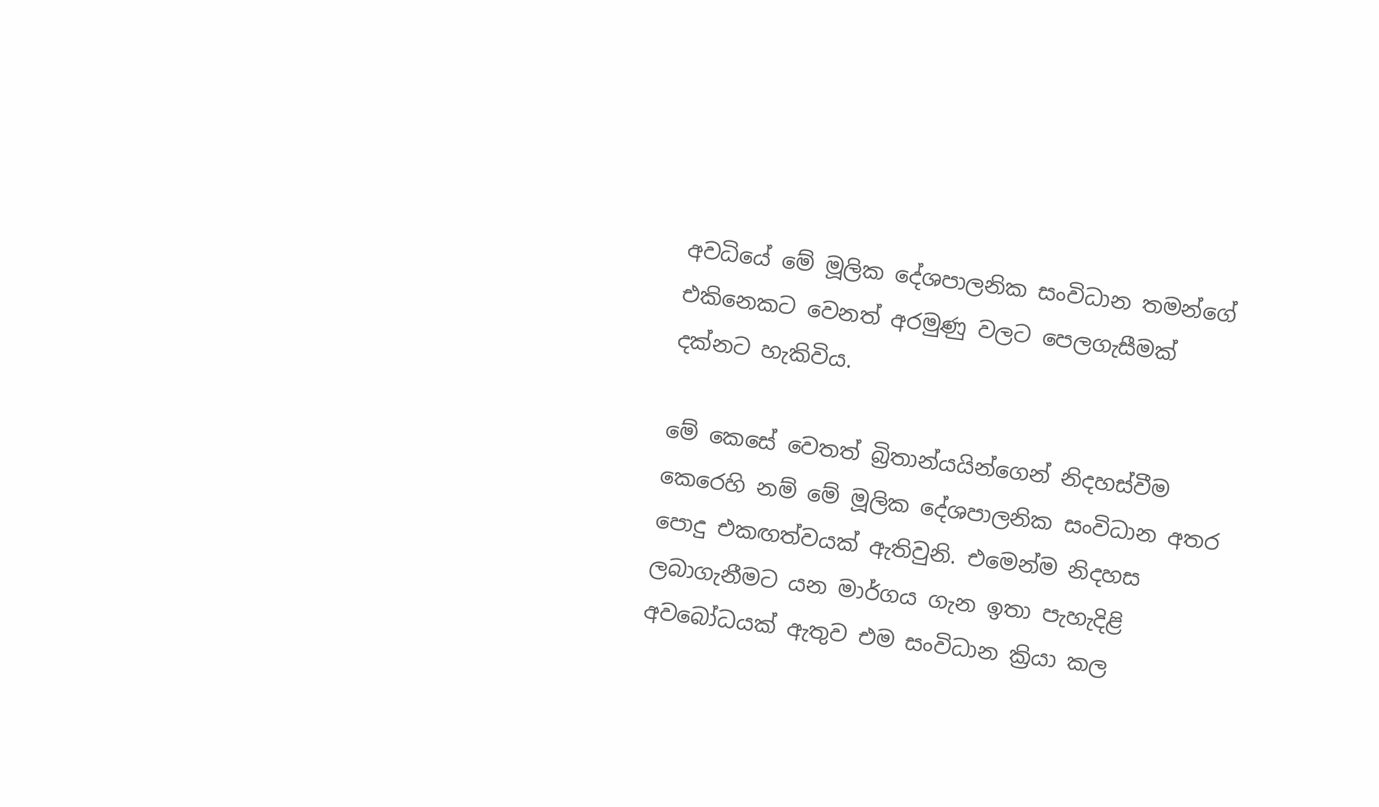අවධියේ මේ මූලික දේශපාලනික සංවිධාන තමන්ගේ එකිනෙකට වෙනත් අරමුණු වලට පෙලගැසීමක් දක්නට හැකිවිය.

මේ කෙසේ වෙතත් බ්‍රිතාන්යයින්ගෙන් නිදහස්වීම කෙරෙහි නම් මේ මූලික දේශපාලනික සංවිධාන අතර පොදු එකඟත්වයක් ඇතිවුනි. එමෙන්ම නිදහස ලබාගැනීමට යන මාර්ගය ගැන ඉතා පැහැදිළි අවබෝධයක් ඇතුව එම සංවිධාන ක්‍රියා කල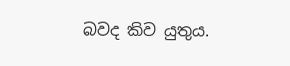බවද කිව යුතුය.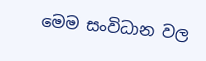මෙම සංවිධාන වල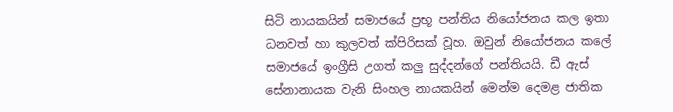සිටි නායකයින් සමාජයේ ප්‍රභූ පන්තිය නියෝජනය කල ඉතා ධනවත් හා කුලවත් ක්පිරිසක් වූහ. ඔවුන් නියෝජනය කලේ සමාජයේ ඉංග්‍රීසි උගත් කලු සුද්දන්ගේ පන්තියයි. ඩී ඇස් සේනානායක වැනි සිංහල නායකයින් මෙන්ම දෙමළ ජාතික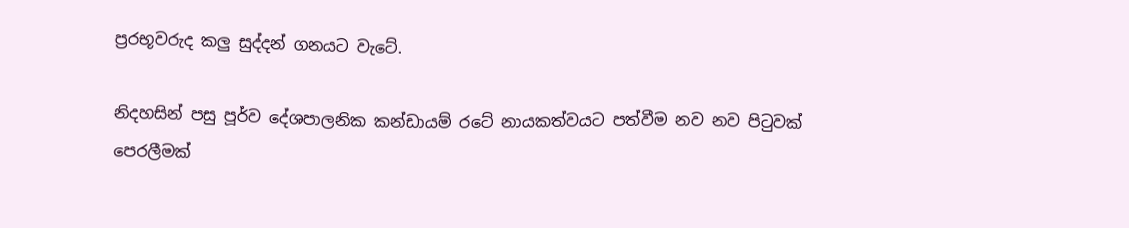ප්‍රරභූවරුද කලු සුද්දන් ගනයට වැටේ.

නිදහසින් පසු පූර්ව දේශපාලනික කන්ඩායම් රටේ නායකත්වයට පත්වීම නව නව පිටුවක් පෙරලීමක්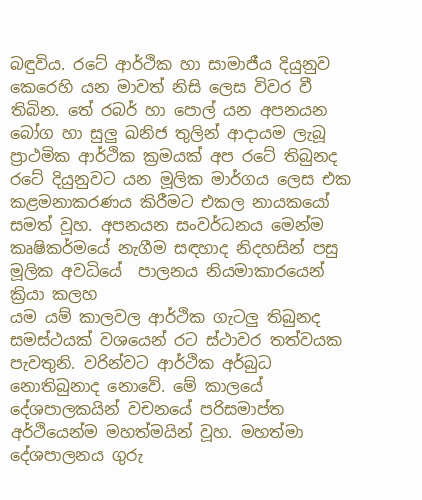බඳුවිය. රටේ ආර්ථික හා සාමාජීය දියුනුව කෙරෙහි යන මාවත් නිසි ලෙස විවර වී තිබින. තේ රබර් හා පොල් යන අපනයන බෝග හා සුලු ඛනිජ තුලින් ආදායම ලැබූ ප්‍රාථමික ආර්ථික ක්‍රමයක් අප රටේ තිබුනද රටේ දියුනුවට යන මූලික මාර්ගය ලෙස එක කළමනාකරණය කිරීමට එකල නායකයෝ සමත් වූහ. අපනයන සංවර්ධනය මෙන්ම කෘෂිකර්මයේ නැගීම සඳහාද නිදහසින් පසු මූලික අවධියේ  පාලනය නියමාකාරයෙන් ක්‍රියා කලහ
යම යම් කාලවල ආර්ථික ගැටලු තිබුනද සමස්ථයක් වශයෙන් රට ස්ථාවර තත්වයක පැවතුනි. වරින්වට ආර්ථික අර්බුධ නොතිබුනාද නොවේ. මේ කාලයේ දේශපාලකයින් වචනයේ පරිසමාප්ත අර්ථියෙන්ම මහත්මයින් වූහ. මහත්මා දේශපාලනය ගුරු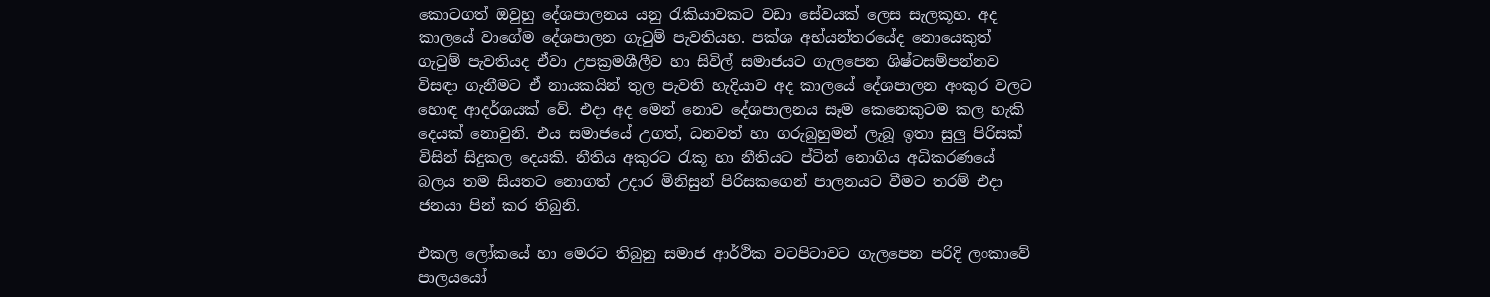කොටගත් ඔවුහු දේශපාලනය යනු රැකියාවකට වඩා සේවයක් ලෙස සැලකූහ. අද කාලයේ වාගේම දේශපාලන ගැටුම් පැවතියහ. පක්ශ අභ්යන්තරයේද නොයෙකුත් ගැටුම් පැවතියද ඒවා උපක්‍රමශීලීව හා සිවිල් සමාජයට ගැලපෙන ශිෂ්ටසම්පන්නව විසඳා ගැනීමට ඒ නායකයින් තුල පැවති හැදියාව අද කාලයේ දේශපාලන අංකුර වලට හොඳ ආදර්ශයක් වේ. එදා අද මෙන් නොව දේශපාලනය සෑම කෙනෙකුටම කල හැකි දෙයක් නොවුනි. එය සමාජයේ උගත්, ධනවත් හා ගරුබුහුමන් ලැබූ ඉතා සුලු පිරිසක් විසින් සිදුකල දෙයකි. නීතිය අකුරට රැකූ හා නීතියට ප්ටින් නොගිය අධිකරණයේ බලය තම සියතට නොගත් උදාර මිනිසුන් පිරිසකගෙන් පාලනයට වීමට තරම් එදා ජනයා පින් කර තිබුනි.

එකල ලෝකයේ හා මෙරට තිබුනු සමාජ ආර්ථික වටපිටාවට ගැලපෙන පරිදි ලංකාවේ පාලයයෝ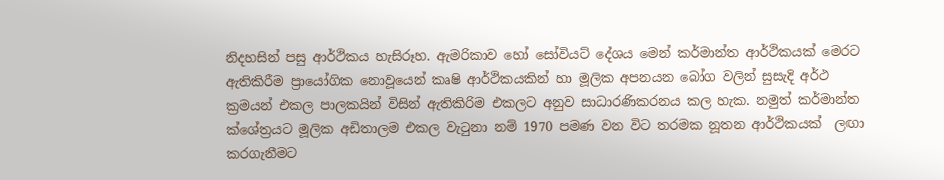නිදහසින් පසු ආර්ථිකය හැසිරූහ. ඇමරිකාව හෝ සෝවියට් දේශය මෙන් කර්මාන්ත ආර්ථිකයක් මෙරට ඇතිකිරීම ප්‍රායෝගික නොවූයෙන් කෘෂි ආර්ථිකයකින් හා මූලික අපනයන බෝග වලින් සුසැදි අර්ථ ක්‍රමයන් එකල පාලකයින් විසින් ඇතිකිරිම එකලට අනුව සාධාරණිකරනය කල හැක. නමුත් කර්මාන්ත ක්ශේත්‍රයට මූලික අඩිතාලම එකල වැටුනා නම් 1970 පමණ වන විට තරමක නූතන ආර්ථිකයක්  ලඟා කරගැනීමට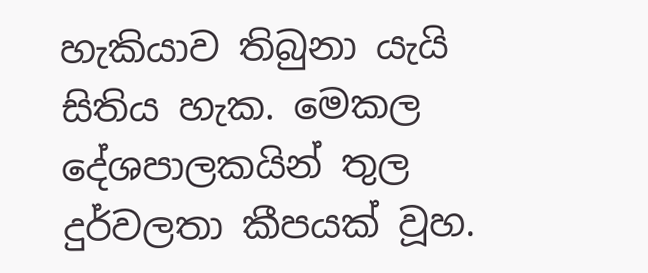හැකියාව තිබුනා යැයි සිතිය හැක. මෙකල දේශපාලකයින් තුල දුර්වලතා කීපයක් වූහ.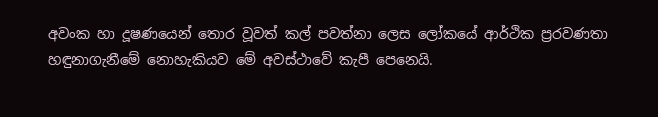අවංක හා දූෂණයෙන් තොර වූවත් කල් පවත්නා ලෙස ලෝකයේ ආර්ථික ප්‍රරවණතා හඳුනාගැනීමේ නොහැකියව මේ අවස්ථාවේ කැපී පෙනෙයි.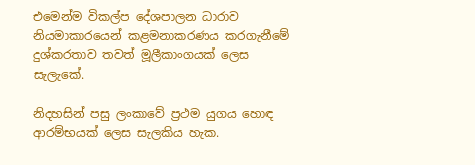එමෙන්ම විකල්ප දේශපාලන ධාරාව නියමාකාරයෙන් කළමනාකරණය කරගැනීමේ දුශ්කරතාව තවත් මූලීකාංගයක් ලෙස සැලැකේ.

නිදහසින් පසු ලංකාවේ ප්‍රථම යුගය හොඳ ආරම්භයක් ලෙස සැලකිය හැක.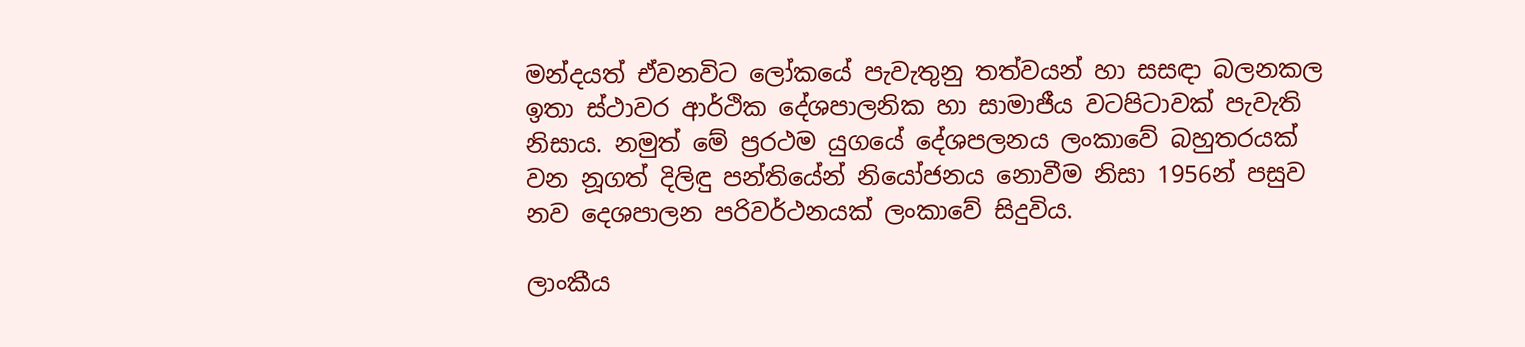මන්දයත් ඒවනවිට ලෝකයේ පැවැතුනු තත්වයන් හා සසඳා බලනකල ඉතා ස්ථාවර ආර්ථික දේශපාලනික හා සාමාජීය වටපිටාවක් පැවැති නිසාය. නමුත් මේ ප්‍රරථම යුගයේ දේශපලනය ලංකාවේ බහුතරයක් වන නූගත් දිලිඳු පන්තියේන් නියෝජනය නොවීම නිසා 1956න් පසුව නව දෙශපාලන පරිවර්ථනයක් ලංකාවේ සිදුවිය.

ලාංකීය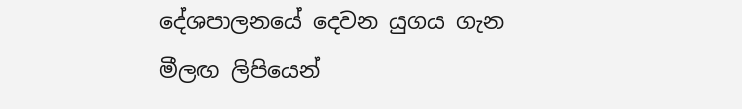දේශපාලනයේ දෙවන යුගය ගැන මීලඟ ලිපියෙන්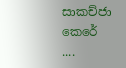සාකච්ජා කෙරේ ....